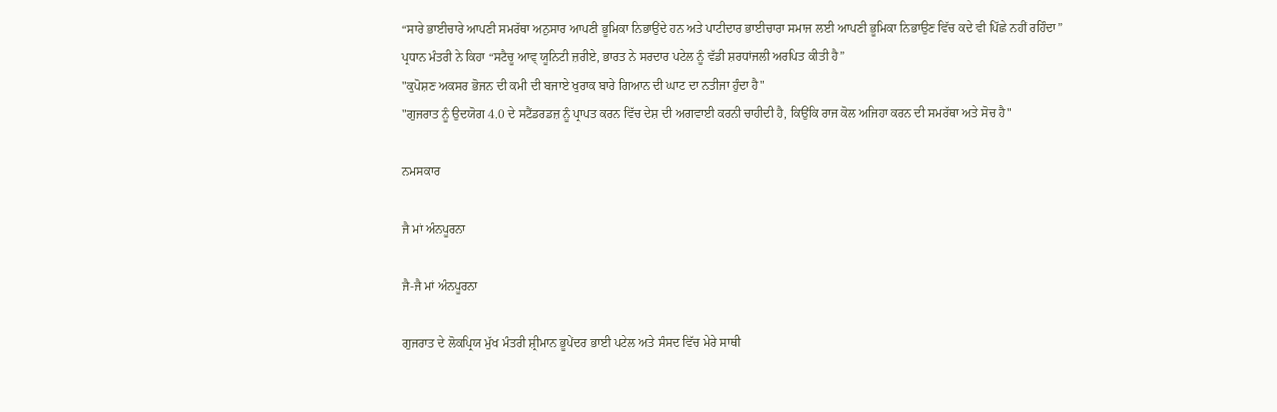“ਸਾਰੇ ਭਾਈਚਾਰੇ ਆਪਣੀ ਸਮਰੱਥਾ ਅਨੁਸਾਰ ਆਪਣੀ ਭੂਮਿਕਾ ਨਿਭਾਉਂਦੇ ਹਨ ਅਤੇ ਪਾਟੀਦਾਰ ਭਾਈਚਾਰਾ ਸਮਾਜ ਲਈ ਆਪਣੀ ਭੂਮਿਕਾ ਨਿਭਾਉਣ ਵਿੱਚ ਕਦੇ ਵੀ ਪਿੱਛੇ ਨਹੀਂ ਰਹਿੰਦਾ”
ਪ੍ਰਧਾਨ ਮੰਤਰੀ ਨੇ ਕਿਹਾ “ਸਟੈਚੂ ਆਵ੍ ਯੂਨਿਟੀ ਜ਼ਰੀਏ, ਭਾਰਤ ਨੇ ਸਰਦਾਰ ਪਟੇਲ ਨੂੰ ਵੱਡੀ ਸ਼ਰਧਾਂਜਲੀ ਅਰਪਿਤ ਕੀਤੀ ਹੈ”
"ਕੁਪੋਸ਼ਣ ਅਕਸਰ ਭੋਜਨ ਦੀ ਕਮੀ ਦੀ ਬਜਾਏ ਖੁਰਾਕ ਬਾਰੇ ਗਿਆਨ ਦੀ ਘਾਟ ਦਾ ਨਤੀਜਾ ਹੁੰਦਾ ਹੈ"
"ਗੁਜਰਾਤ ਨੂੰ ਉਦਯੋਗ 4.0 ਦੇ ਸਟੈਂਡਰਡਜ਼ ਨੂੰ ਪ੍ਰਾਪਤ ਕਰਨ ਵਿੱਚ ਦੇਸ਼ ਦੀ ਅਗਵਾਈ ਕਰਨੀ ਚਾਹੀਦੀ ਹੈ, ਕਿਉਂਕਿ ਰਾਜ ਕੋਲ ਅਜਿਹਾ ਕਰਨ ਦੀ ਸਮਰੱਥਾ ਅਤੇ ਸੋਚ ਹੈ"

ਨਮਸਕਾਰ

ਜੈ ਮਾਂ ਅੰਨਪੂਰਨਾ

ਜੈ-ਜੈ ਮਾਂ ਅੰਨਪੂਰਨਾ

ਗੁਜਰਾਤ ਦੇ ਲੋਕਪ੍ਰਿਯ ਮੁੱਖ ਮੰਤਰੀ ਸ਼੍ਰੀਮਾਨ ਭੂਪੇਂਦਰ ਭਾਈ ਪਟੇਲ ਅਤੇ ਸੰਸਦ ਵਿੱਚ ਮੇਰੇ ਸਾਥੀ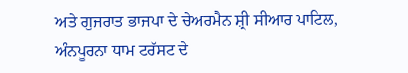ਅਤੇ ਗੁਜਰਾਤ ਭਾਜਪਾ ਦੇ ਚੇਅਰਮੈਨ ਸ਼੍ਰੀ ਸੀਆਰ ਪਾਟਿਲ, ਅੰਨਪੂਰਨਾ ਧਾਮ ਟਰੱਸਟ ਦੇ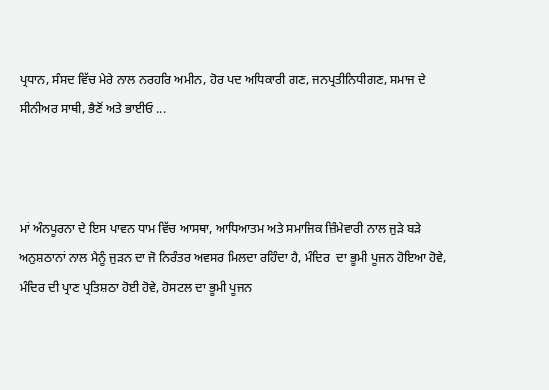ਪ੍ਰਧਾਨ, ਸੰਸਦ ਵਿੱਚ ਮੇਰੇ ਨਾਲ ਨਰਹਰਿ ਅਮੀਨ, ਹੋਰ ਪਦ ਅਧਿਕਾਰੀ ਗਣ, ਜਨਪ੍ਰਤੀਨਿਧੀਗਣ, ਸਮਾਜ ਦੇ ਸੀਨੀਅਰ ਸਾਥੀ, ਭੈਣੋਂ ਅਤੇ ਭਾਈਓ ...



ਮਾਂ ਅੰਨਪੂਰਨਾ ਦੇ ਇਸ ਪਾਵਨ ਧਾਮ ਵਿੱਚ ਆਸਥਾ, ਆਧਿਆਤਮ ਅਤੇ ਸਮਾਜਿਕ ਜ਼ਿੰਮੇਵਾਰੀ ਨਾਲ ਜੁੜੇ ਬੜੇ ਅਨੁਸ਼ਠਾਨਾਂ ਨਾਲ ਮੈਨੂੰ ਜੁੜਨ ਦਾ ਜੋ ਨਿਰੰਤਰ ਅਵਸਰ ਮਿਲਦਾ ਰਹਿੰਦਾ ਹੈ, ਮੰਦਿਰ  ਦਾ ਭੂਮੀ ਪੂਜਨ ਹੋਇਆ ਹੋਵੇ, ਮੰਦਿਰ ਦੀ ਪ੍ਰਾਣ ਪ੍ਰਤਿਸ਼ਠਾ ਹੋਈ ਹੋਵੇ, ਹੋਸਟਲ ਦਾ ਭੂਮੀ ਪੂਜਨ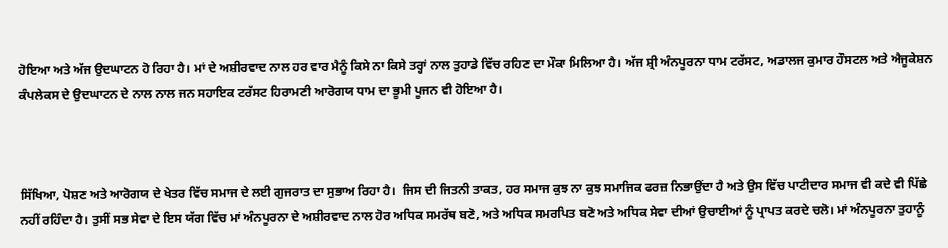ਹੋਇਆ ਅਤੇ ਅੱਜ ਉਦਘਾਟਨ ਹੋ ਰਿਹਾ ਹੈ। ਮਾਂ ਦੇ ਅਸ਼ੀਰਵਾਦ ਨਾਲ ਹਰ ਵਾਰ ਮੈਨੂੰ ਕਿਸੇ ਨਾ ਕਿਸੇ ਤਰ੍ਹਾਂ ਨਾਲ ਤੁਹਾਡੇ ਵਿੱਚ ਰਹਿਣ ਦਾ ਮੌਕਾ ਮਿਲਿਆ ਹੈ। ਅੱਜ ਸ਼੍ਰੀ ਅੰਨਪੂਰਨਾ ਧਾਮ ਟਰੱਸਟ, ਅਡਾਲਜ ਕੁਮਾਰ ਹੌਸਟਲ ਅਤੇ ਐਜੂਕੇਸ਼ਨ ਕੰਪਲੇਕਸ ਦੇ ਉਦਘਾਟਨ ਦੇ ਨਾਲ ਨਾਲ ਜਨ ਸਹਾਇਕ ਟਰੱਸਟ ਹਿਰਾਮਣੀ ਆਰੋਗਯ ਧਾਮ ਦਾ ਭੂਮੀ ਪੂਜਨ ਵੀ ਹੋਇਆ ਹੈ।



ਸਿੱਖਿਆ, ਪੋਸ਼ਣ ਅਤੇ ਆਰੋਗਯ ਦੇ ਖੇਤਰ ਵਿੱਚ ਸਮਾਜ ਦੇ ਲਈ ਗੁਜਰਾਤ ਦਾ ਸੁਭਾਅ ਰਿਹਾ ਹੈ।  ਜਿਸ ਦੀ ਜਿਤਨੀ ਤਾਕਤ, ਹਰ ਸਮਾਜ ਕੁਝ ਨਾ ਕੁਝ ਸਮਾਜਿਕ ਫਰਜ਼ ਨਿਭਾਉਂਦਾ ਹੈ ਅਤੇ ਉਸ ਵਿੱਚ ਪਾਟੀਦਾਰ ਸਮਾਜ ਵੀ ਕਦੇ ਵੀ ਪਿੱਛੇ ਨਹੀਂ ਰਹਿੰਦਾ ਹੈ। ਤੁਸੀਂ ਸਭ ਸੇਵਾ ਦੇ ਇਸ ਯੱਗ ਵਿੱਚ ਮਾਂ ਅੰਨਪੂਰਨਾ ਦੇ ਅਸ਼ੀਰਵਾਦ ਨਾਲ ਹੋਰ ਅਧਿਕ ਸਮਰੱਥ ਬਣੋ, ਅਤੇ ਅਧਿਕ ਸਮਰਪਿਤ ਬਣੋ ਅਤੇ ਅਧਿਕ ਸੇਵਾ ਦੀਆਂ ਉਚਾਈਆਂ ਨੂੰ ਪ੍ਰਾਪਤ ਕਰਦੇ ਚਲੋ। ਮਾਂ ਅੰਨਪੂਰਨਾ ਤੁਹਾਨੂੰ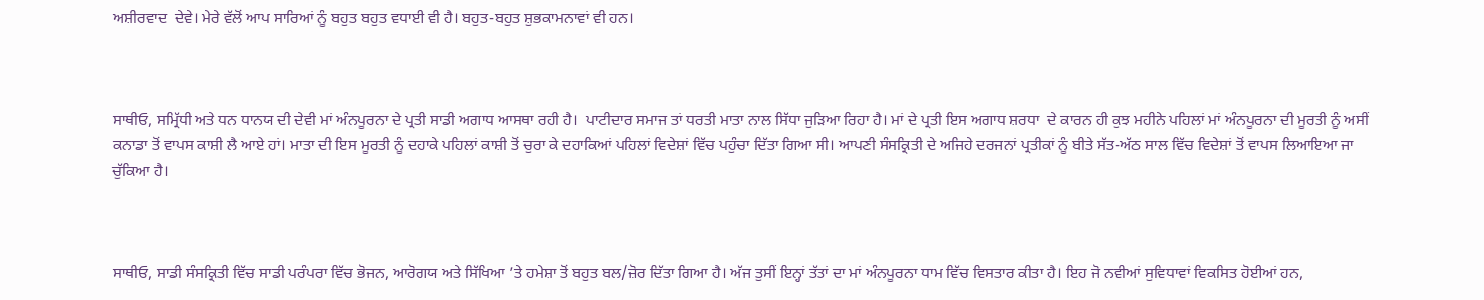ਅਸ਼ੀਰਵਾਦ  ਦੇਵੇ। ਮੇਰੇ ਵੱਲੋਂ ਆਪ ਸਾਰਿਆਂ ਨੂੰ ਬਹੁਤ ਬਹੁਤ ਵਧਾਈ ਵੀ ਹੈ। ਬਹੁਤ-ਬਹੁਤ ਸ਼ੁਭਕਾਮਨਾਵਾਂ ਵੀ ਹਨ।



ਸਾਥੀਓ, ਸਮ੍ਰਿੱਧੀ ਅਤੇ ਧਨ ਧਾਨਯ ਦੀ ਦੇਵੀ ਮਾਂ ਅੰਨਪੂਰਨਾ ਦੇ ਪ੍ਰਤੀ ਸਾਡੀ ਅਗਾਧ ਆਸਥਾ ਰਹੀ ਹੈ।  ਪਾਟੀਦਾਰ ਸਮਾਜ ਤਾਂ ਧਰਤੀ ਮਾਤਾ ਨਾਲ ਸਿੱਧਾ ਜੁੜਿਆ ਰਿਹਾ ਹੈ। ਮਾਂ ਦੇ ਪ੍ਰਤੀ ਇਸ ਅਗਾਧ ਸ਼ਰਧਾ  ਦੇ ਕਾਰਨ ਹੀ ਕੁਝ ਮਹੀਨੇ ਪਹਿਲਾਂ ਮਾਂ ਅੰਨਪੂਰਨਾ ਦੀ ਮੂਰਤੀ ਨੂੰ ਅਸੀਂ ਕਨਾਡਾ ਤੋਂ ਵਾਪਸ ਕਾਸ਼ੀ ਲੈ ਆਏ ਹਾਂ। ਮਾਤਾ ਦੀ ਇਸ ਮੂਰਤੀ ਨੂੰ ਦਹਾਕੇ ਪਹਿਲਾਂ ਕਾਸ਼ੀ ਤੋਂ ਚੁਰਾ ਕੇ ਦਹਾਕਿਆਂ ਪਹਿਲਾਂ ਵਿਦੇਸ਼ਾਂ ਵਿੱਚ ਪਹੁੰਚਾ ਦਿੱਤਾ ਗਿਆ ਸੀ। ਆਪਣੀ ਸੰਸਕ੍ਰਿਤੀ ਦੇ ਅਜਿਹੇ ਦਰਜਨਾਂ ਪ੍ਰਤੀਕਾਂ ਨੂੰ ਬੀਤੇ ਸੱਤ-ਅੱਠ ਸਾਲ ਵਿੱਚ ਵਿਦੇਸ਼ਾਂ ਤੋਂ ਵਾਪਸ ਲਿਆਇਆ ਜਾ ਚੁੱਕਿਆ ਹੈ।



ਸਾਥੀਓ, ਸਾਡੀ ਸੰਸਕ੍ਰਿਤੀ ਵਿੱਚ ਸਾਡੀ ਪਰੰਪਰਾ ਵਿੱਚ ਭੋਜਨ, ਆਰੋਗਯ ਅਤੇ ਸਿੱਖਿਆ ’ਤੇ ਹਮੇਸ਼ਾ ਤੋਂ ਬਹੁਤ ਬਲ/ਜ਼ੋਰ ਦਿੱਤਾ ਗਿਆ ਹੈ। ਅੱਜ ਤੁਸੀਂ ਇਨ੍ਹਾਂ ਤੱਤਾਂ ਦਾ ਮਾਂ ਅੰਨਪੂਰਨਾ ਧਾਮ ਵਿੱਚ ਵਿਸਤਾਰ ਕੀਤਾ ਹੈ। ਇਹ ਜੋ ਨਵੀਆਂ ਸੁਵਿਧਾਵਾਂ ਵਿਕਸਿਤ ਹੋਈਆਂ ਹਨ,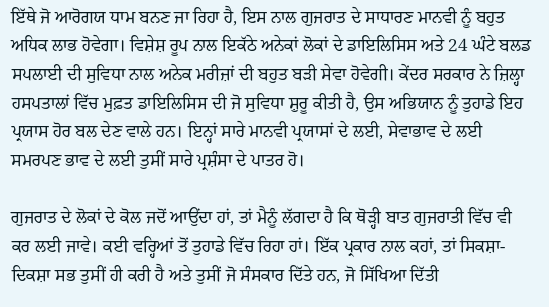ਇੱਥੇ ਜੋ ਆਰੋਗਯ ਧਾਮ ਬਨਣ ਜਾ ਰਿਹਾ ਹੈ, ਇਸ ਨਾਲ ਗੁਜਰਾਤ ਦੇ ਸਾਧਾਰਣ ਮਾਨਵੀ ਨੂੰ ਬਹੁਤ ਅਧਿਕ ਲਾਭ ਹੋਵੇਗਾ। ਵਿਸ਼ੇਸ਼ ਰੂਪ ਨਾਲ ਇਕੱਠੇ ਅਨੇਕਾਂ ਲੋਕਾਂ ਦੇ ਡਾਇਲਿਸਿਸ ਅਤੇ 24 ਘੰਟੇ ਬਲਡ ਸਪਲਾਈ ਦੀ ਸੁਵਿਧਾ ਨਾਲ ਅਨੇਕ ਮਰੀਜ਼ਾਂ ਦੀ ਬਹੁਤ ਬੜੀ ਸੇਵਾ ਹੋਵੇਗੀ। ਕੇਂਦਰ ਸਰਕਾਰ ਨੇ ਜ਼ਿਲ੍ਹਾ ਹਸਪਤਾਲਾਂ ਵਿੱਚ ਮੁਫ਼ਤ ਡਾਇਲਿਸਿਸ ਦੀ ਜੋ ਸੁਵਿਧਾ ਸ਼ੁਰੂ ਕੀਤੀ ਹੈ, ਉਸ ਅਭਿਯਾਨ ਨੂੰ ਤੁਹਾਡੇ ਇਹ ਪ੍ਰਯਾਸ ਹੋਰ ਬਲ ਦੇਣ ਵਾਲੇ ਹਨ। ਇਨ੍ਹਾਂ ਸਾਰੇ ਮਾਨਵੀ ਪ੍ਰਯਾਸਾਂ ਦੇ ਲਈ, ਸੇਵਾਭਾਵ ਦੇ ਲਈ ਸਮਰਪਣ ਭਾਵ ਦੇ ਲਈ ਤੁਸੀਂ ਸਾਰੇ ਪ੍ਰਸ਼ੰਸਾ ਦੇ ਪਾਤਰ ਹੋ।

ਗੁਜਰਾਤ ਦੇ ਲੋਕਾਂ ਦੇ ਕੋਲ ਜਦੋਂ ਆਉਂਦਾ ਹਾਂ, ਤਾਂ ਮੈਨੂੰ ਲੱਗਦਾ ਹੈ ਕਿ ਥੋੜ੍ਹੀ ਬਾਤ ਗੁਜਰਾਤੀ ਵਿੱਚ ਵੀ ਕਰ ਲਈ ਜਾਵੇ। ਕਈ ਵਰ੍ਹਿਆਂ ਤੋਂ ਤੁਹਾਡੇ ਵਿੱਚ ਰਿਹਾ ਹਾਂ। ਇੱਕ ਪ੍ਰਕਾਰ ਨਾਲ ਕਹਾਂ, ਤਾਂ ਸਿਕਸ਼ਾ- ਦਿਕਸ਼ਾ ਸਭ ਤੁਸੀਂ ਹੀ ਕਰੀ ਹੈ ਅਤੇ ਤੁਸੀਂ ਜੋ ਸੰਸਕਾਰ ਦਿੱਤੇ ਹਨ, ਜੋ ਸਿੱਖਿਆ ਦਿੱਤੀ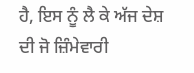ਹੈ, ਇਸ ਨੂੰ ਲੈ ਕੇ ਅੱਜ ਦੇਸ਼ ਦੀ ਜੋ ਜ਼ਿੰਮੇਵਾਰੀ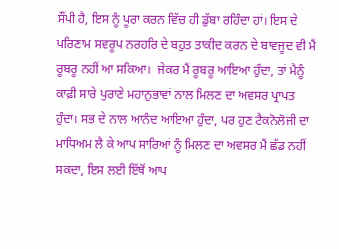ਸੌਂਪੀ ਹੈ, ਇਸ ਨੂੰ ਪੂਰਾ ਕਰਨ ਵਿੱਚ ਹੀ ਡੁੱਬਾ ਰਹਿੰਦਾ ਹਾਂ। ਇਸ ਦੇ ਪਰਿਣਾਮ ਸਵਰੂਪ ਨਰਹਰਿ ਦੇ ਬਹੁਤ ਤਾਕੀਦ ਕਰਨ ਦੇ ਬਾਵਜੂਦ ਵੀ ਮੈਂ ਰੂਬਰੂ ਨਹੀਂ ਆ ਸਕਿਆ।  ਜੇਕਰ ਮੈਂ ਰੂਬਰੂ ਆਇਆ ਹੁੰਦਾ, ਤਾਂ ਮੈਨੂੰ ਕਾਫ਼ੀ ਸਾਰੇ ਪੁਰਾਣੇ ਮਹਾਨੁਭਾਵਾਂ ਨਾਲ ਮਿਲਣ ਦਾ ਅਵਸਰ ਪ੍ਰਾਪਤ ਹੁੰਦਾ। ਸਭ ਦੇ ਨਾਲ ਆਨੰਦ ਆਇਆ ਹੁੰਦਾ, ਪਰ ਹੁਣ ਟੈਕਨੋਲੋਜੀ ਦਾ ਮਾਧਿਅਮ ਲੈ ਕੇ ਆਪ ਸਾਰਿਆਂ ਨੂੰ ਮਿਲਣ ਦਾ ਅਵਸਰ ਮੈਂ ਛੱਡ ਨਹੀਂ ਸਕਦਾ, ਇਸ ਲਈ ਇੱਥੋਂ ਆਪ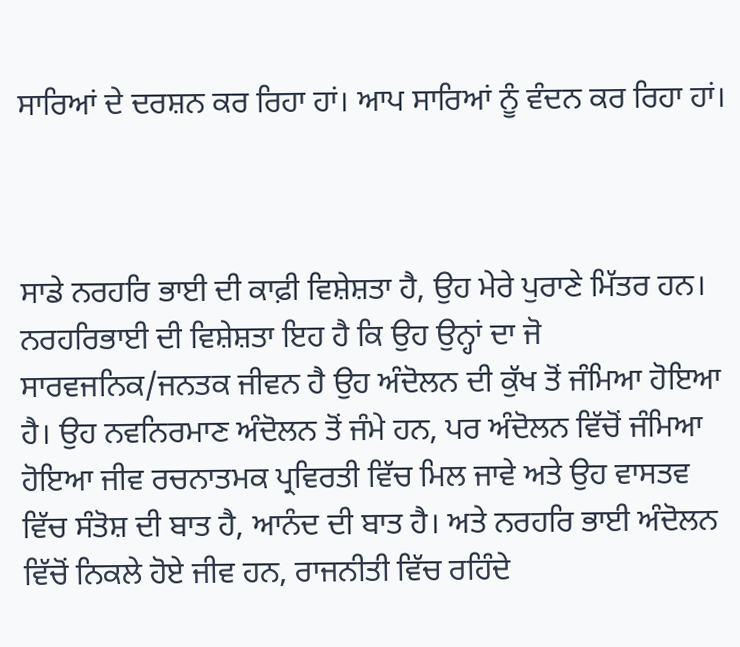ਸਾਰਿਆਂ ਦੇ ਦਰਸ਼ਨ ਕਰ ਰਿਹਾ ਹਾਂ। ਆਪ ਸਾਰਿਆਂ ਨੂੰ ਵੰਦਨ ਕਰ ਰਿਹਾ ਹਾਂ।



ਸਾਡੇ ਨਰਹਰਿ ਭਾਈ ਦੀ ਕਾਫ਼ੀ ਵਿਸ਼ੇਸ਼ਤਾ ਹੈ, ਉਹ ਮੇਰੇ ਪੁਰਾਣੇ ਮਿੱਤਰ ਹਨ। ਨਰਹਰਿਭਾਈ ਦੀ ਵਿਸ਼ੇਸ਼ਤਾ ਇਹ ਹੈ ਕਿ ਉਹ ਉਨ੍ਹਾਂ ਦਾ ਜੋ ਸਾਰਵਜਨਿਕ/ਜਨਤਕ ਜੀਵਨ ਹੈ ਉਹ ਅੰਦੋਲਨ ਦੀ ਕੁੱਖ ਤੋਂ ਜੰਮਿਆ ਹੋਇਆ ਹੈ। ਉਹ ਨਵਨਿਰਮਾਣ ਅੰਦੋਲਨ ਤੋਂ ਜੰਮੇ ਹਨ, ਪਰ ਅੰਦੋਲਨ ਵਿੱਚੋਂ ਜੰਮਿਆ ਹੋਇਆ ਜੀਵ ਰਚਨਾਤਮਕ ਪ੍ਰਵਿਰਤੀ ਵਿੱਚ ਮਿਲ ਜਾਵੇ ਅਤੇ ਉਹ ਵਾਸਤਵ ਵਿੱਚ ਸੰਤੋਸ਼ ਦੀ ਬਾਤ ਹੈ, ਆਨੰਦ ਦੀ ਬਾਤ ਹੈ। ਅਤੇ ਨਰਹਰਿ ਭਾਈ ਅੰਦੋਲਨ ਵਿੱਚੋਂ ਨਿਕਲੇ ਹੋਏ ਜੀਵ ਹਨ, ਰਾਜਨੀਤੀ ਵਿੱਚ ਰਹਿੰਦੇ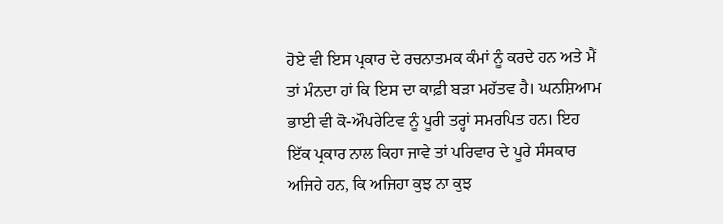ਹੋਏ ਵੀ ਇਸ ਪ੍ਰਕਾਰ ਦੇ ਰਚਨਾਤਮਕ ਕੰਮਾਂ ਨੂੰ ਕਰਦੇ ਹਨ ਅਤੇ ਮੈਂ ਤਾਂ ਮੰਨਦਾ ਹਾਂ ਕਿ ਇਸ ਦਾ ਕਾਫ਼ੀ ਬੜਾ ਮਹੱਤਵ ਹੈ। ਘਨਸ਼ਿਆਮ ਭਾਈ ਵੀ ਕੋ-ਔਪਰੇਟਿਵ ਨੂੰ ਪੂਰੀ ਤਰ੍ਹਾਂ ਸਮਰਪਿਤ ਹਨ। ਇਹ ਇੱਕ ਪ੍ਰਕਾਰ ਨਾਲ ਕਿਹਾ ਜਾਵੇ ਤਾਂ ਪਰਿਵਾਰ ਦੇ ਪੂਰੇ ਸੰਸਕਾਰ ਅਜਿਹੇ ਹਨ, ਕਿ ਅਜਿਹਾ ਕੁਝ ਨਾ ਕੁਝ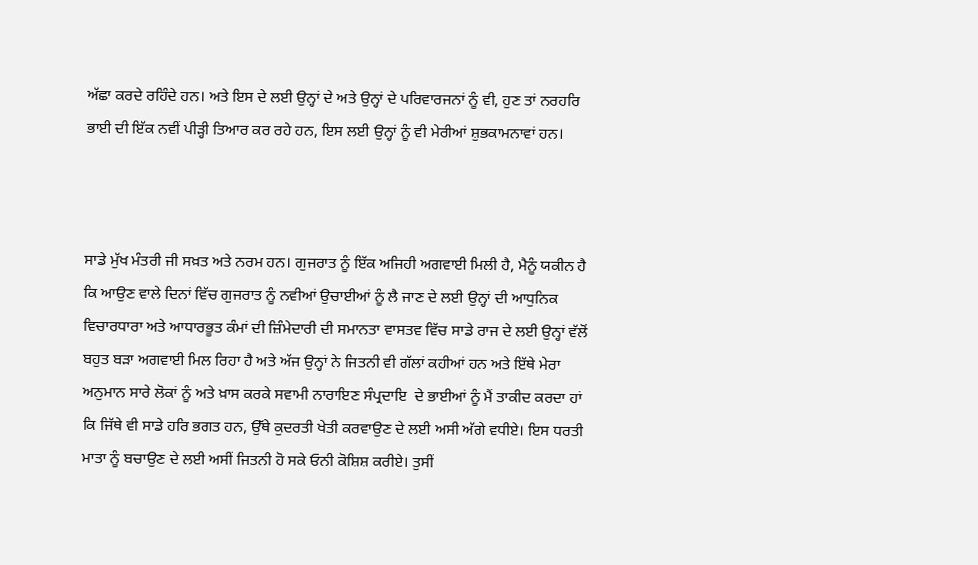ਅੱਛਾ ਕਰਦੇ ਰਹਿੰਦੇ ਹਨ। ਅਤੇ ਇਸ ਦੇ ਲਈ ਉਨ੍ਹਾਂ ਦੇ ਅਤੇ ਉਨ੍ਹਾਂ ਦੇ ਪਰਿਵਾਰਜਨਾਂ ਨੂੰ ਵੀ, ਹੁਣ ਤਾਂ ਨਰਹਰਿ ਭਾਈ ਦੀ ਇੱਕ ਨਵੀਂ ਪੀੜ੍ਹੀ ਤਿਆਰ ਕਰ ਰਹੇ ਹਨ, ਇਸ ਲਈ ਉਨ੍ਹਾਂ ਨੂੰ ਵੀ ਮੇਰੀਆਂ ਸ਼ੁਭਕਾਮਨਾਵਾਂ ਹਨ।



ਸਾਡੇ ਮੁੱਖ ਮੰਤਰੀ ਜੀ ਸਖ਼ਤ ਅਤੇ ਨਰਮ ਹਨ। ਗੁਜਰਾਤ ਨੂੰ ਇੱਕ ਅਜਿਹੀ ਅਗਵਾਈ ਮਿਲੀ ਹੈ, ਮੈਨੂੰ ਯਕੀਨ ਹੈ ਕਿ ਆਉਣ ਵਾਲੇ ਦਿਨਾਂ ਵਿੱਚ ਗੁਜਰਾਤ ਨੂੰ ਨਵੀਆਂ ਉਚਾਈਆਂ ਨੂੰ ਲੈ ਜਾਣ ਦੇ ਲਈ ਉਨ੍ਹਾਂ ਦੀ ਆਧੁਨਿਕ ਵਿਚਾਰਧਾਰਾ ਅਤੇ ਆਧਾਰਭੂਤ ਕੰਮਾਂ ਦੀ ਜ਼ਿੰਮੇਦਾਰੀ ਦੀ ਸਮਾਨਤਾ ਵਾਸਤਵ ਵਿੱਚ ਸਾਡੇ ਰਾਜ ਦੇ ਲਈ ਉਨ੍ਹਾਂ ਵੱਲੋਂ ਬਹੁਤ ਬੜਾ ਅਗਵਾਈ ਮਿਲ ਰਿਹਾ ਹੈ ਅਤੇ ਅੱਜ ਉਨ੍ਹਾਂ ਨੇ ਜਿਤਨੀ ਵੀ ਗੱਲਾਂ ਕਹੀਆਂ ਹਨ ਅਤੇ ਇੱਥੇ ਮੇਰਾ ਅਨੁਮਾਨ ਸਾਰੇ ਲੋਕਾਂ ਨੂੰ ਅਤੇ ਖ਼ਾਸ ਕਰਕੇ ਸਵਾਮੀ ਨਾਰਾਇਣ ਸੰਪ੍ਰਦਾਇ  ਦੇ ਭਾਈਆਂ ਨੂੰ ਮੈਂ ਤਾਕੀਦ ਕਰਦਾ ਹਾਂ ਕਿ ਜਿੱਥੇ ਵੀ ਸਾਡੇ ਹਰਿ ਭਗਤ ਹਨ, ਉੱਥੇ ਕੁਦਰਤੀ ਖੇਤੀ ਕਰਵਾਉਣ ਦੇ ਲਈ ਅਸੀ ਅੱਗੇ ਵਧੀਏ। ਇਸ ਧਰਤੀ ਮਾਤਾ ਨੂੰ ਬਚਾਉਣ ਦੇ ਲਈ ਅਸੀਂ ਜਿਤਨੀ ਹੋ ਸਕੇ ਓਨੀ ਕੋਸ਼ਿਸ਼ ਕਰੀਏ। ਤੁਸੀਂ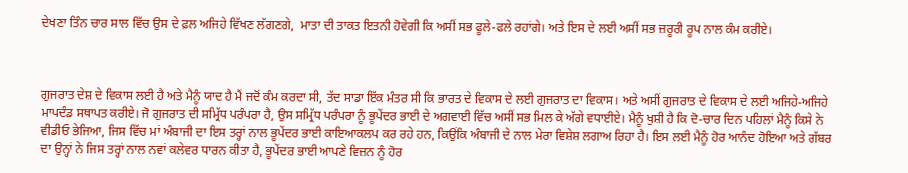ਦੇਖਣਾ ਤਿੰਨ ਚਾਰ ਸਾਲ ਵਿੱਚ ਉਸ ਦੇ ਫ਼ਲ ਅਜਿਹੇ ਵਿੱਖਣ ਲੱਗਣਗੇ,  ਮਾਤਾ ਦੀ ਤਾਕਤ ਇਤਨੀ ਹੋਵੇਗੀ ਕਿ ਅਸੀਂ ਸਭ ਫੂਲੇ-ਫਲੇ ਰਹਾਂਗੇ। ਅਤੇ ਇਸ ਦੇ ਲਈ ਅਸੀਂ ਸਭ ਜ਼ਰੂਰੀ ਰੂਪ ਨਾਲ ਕੰਮ ਕਰੀਏ।



ਗੁਜਰਾਤ ਦੇਸ਼ ਦੇ ਵਿਕਾਸ ਲਈ ਹੈ ਅਤੇ ਮੈਨੂੰ ਯਾਦ ਹੈ ਮੈਂ ਜਦੋਂ ਕੰਮ ਕਰਦਾ ਸੀ, ਤੱਦ ਸਾਡਾ ਇੱਕ ਮੰਤਰ ਸੀ ਕਿ ਭਾਰਤ ਦੇ ਵਿਕਾਸ ਦੇ ਲਈ ਗੁਜਰਾਤ ਦਾ ਵਿਕਾਸ। ਅਤੇ ਅਸੀਂ ਗੁਜਰਾਤ ਦੇ ਵਿਕਾਸ ਦੇ ਲਈ ਅਜਿਹੇ-ਅਜਿਹੇ ਮਾਪਦੰਡ ਸਥਾਪਤ ਕਰੀਏ। ਜੋ ਗੁਜਰਾਤ ਦੀ ਸਮ੍ਰਿੱਧ ਪਰੰਪਰਾ ਹੈ, ਉਸ ਸਮ੍ਰਿੱਧ ਪਰੰਪਰਾ ਨੂੰ ਭੂਪੇਂਦਰ ਭਾਈ ਦੇ ਅਗਵਾਈ ਵਿੱਚ ਅਸੀਂ ਸਭ ਮਿਲ ਕੇ ਅੱਗੇ ਵਧਾਈਏ। ਮੈਨੂੰ ਖੁਸ਼ੀ ਹੈ ਕਿ ਦੋ-ਚਾਰ ਦਿਨ ਪਹਿਲਾਂ ਮੈਨੂੰ ਕਿਸੇ ਨੇ ਵੀਡੀਓ ਭੇਜਿਆ, ਜਿਸ ਵਿੱਚ ਮਾਂ ਅੰਬਾਜੀ ਦਾ ਇਸ ਤਰ੍ਹਾਂ ਨਾਲ ਭੂਪੇਂਦਰ ਭਾਈ ਕਾਇਆਕਲਪ ਕਰ ਰਹੇ ਹਨ, ਕਿਉਂਕਿ ਅੰਬਾਜੀ ਦੇ ਨਾਲ ਮੇਰਾ ਵਿਸ਼ੇਸ਼ ਲਗਾਅ ਰਿਹਾ ਹੈ। ਇਸ ਲਈ ਮੈਨੂੰ ਹੋਰ ਆਨੰਦ ਹੋਇਆ ਅਤੇ ਗੱਬਰ ਦਾ ਉਨ੍ਹਾਂ ਨੇ ਜਿਸ ਤਰ੍ਹਾਂ ਨਾਲ ਨਵਾਂ ਕਲੇਵਰ ਧਾਰਨ ਕੀਤਾ ਹੈ, ਭੂਪੇਂਦਰ ਭਾਈ ਆਪਣੇ ਵਿਜ਼ਨ ਨੂੰ ਹੋਰ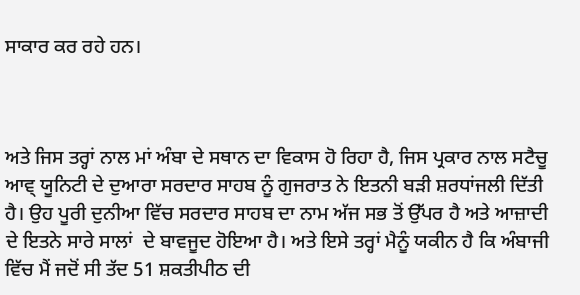ਸਾਕਾਰ ਕਰ ਰਹੇ ਹਨ।



ਅਤੇ ਜਿਸ ਤਰ੍ਹਾਂ ਨਾਲ ਮਾਂ ਅੰਬਾ ਦੇ ਸਥਾਨ ਦਾ ਵਿਕਾਸ ਹੋ ਰਿਹਾ ਹੈ, ਜਿਸ ਪ੍ਰਕਾਰ ਨਾਲ ਸਟੈਚੂ ਆਵ੍ ਯੂਨਿਟੀ ਦੇ ਦੁਆਰਾ ਸਰਦਾਰ ਸਾਹਬ ਨੂੰ ਗੁਜਰਾਤ ਨੇ ਇਤਨੀ ਬੜੀ ਸ਼ਰਧਾਂਜਲੀ ਦਿੱਤੀ ਹੈ। ਉਹ ਪੂਰੀ ਦੁਨੀਆ ਵਿੱਚ ਸਰਦਾਰ ਸਾਹਬ ਦਾ ਨਾਮ ਅੱਜ ਸਭ ਤੋਂ ਉੱਪਰ ਹੈ ਅਤੇ ਆਜ਼ਾਦੀ ਦੇ ਇਤਨੇ ਸਾਰੇ ਸਾਲਾਂ  ਦੇ ਬਾਵਜੂਦ ਹੋਇਆ ਹੈ। ਅਤੇ ਇਸੇ ਤਰ੍ਹਾਂ ਮੈਨੂੰ ਯਕੀਨ ਹੈ ਕਿ ਅੰਬਾਜੀ ਵਿੱਚ ਮੈਂ ਜਦੋਂ ਸੀ ਤੱਦ 51 ਸ਼ਕਤੀਪੀਠ ਦੀ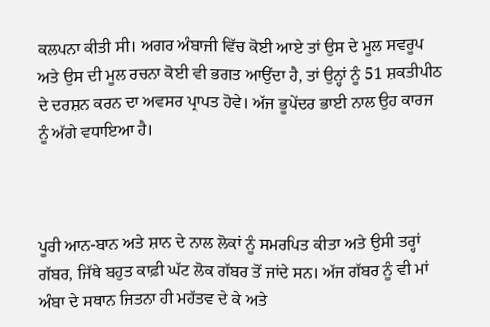ਕਲਪਨਾ ਕੀਤੀ ਸੀ। ਅਗਰ ਅੰਬਾਜੀ ਵਿੱਚ ਕੋਈ ਆਏ ਤਾਂ ਉਸ ਦੇ ਮੂਲ ਸਵਰੂਪ ਅਤੇ ਉਸ ਦੀ ਮੂਲ ਰਚਨਾ ਕੋਈ ਵੀ ਭਗਤ ਆਉਂਦਾ ਹੈ, ਤਾਂ ਉਨ੍ਹਾਂ ਨੂੰ 51 ਸ਼ਕਤੀਪੀਠ ਦੇ ਦਰਸ਼ਨ ਕਰਨ ਦਾ ਅਵਸਰ ਪ੍ਰਾਪਤ ਹੋਵੇ। ਅੱਜ ਭੂਪੇਂਦਰ ਭਾਈ ਨਾਲ ਉਹ ਕਾਰਜ ਨੂੰ ਅੱਗੇ ਵਧਾਇਆ ਹੈ।



ਪੂਰੀ ਆਨ-ਬਾਨ ਅਤੇ ਸ਼ਾਨ ਦੇ ਨਾਲ ਲੋਕਾਂ ਨੂੰ ਸਮਰਪਿਤ ਕੀਤਾ ਅਤੇ ਉਸੀ ਤਰ੍ਹਾਂ ਗੱਬਰ, ਜਿੱਥੇ ਬਹੁਤ ਕਾਫ਼ੀ ਘੱਟ ਲੋਕ ਗੱਬਰ ਤੋਂ ਜਾਂਦੇ ਸਨ। ਅੱਜ ਗੱਬਰ ਨੂੰ ਵੀ ਮਾਂ ਅੰਬਾ ਦੇ ਸਥਾਨ ਜਿਤਨਾ ਹੀ ਮਹੱਤਵ ਦੇ ਕੇ ਅਤੇ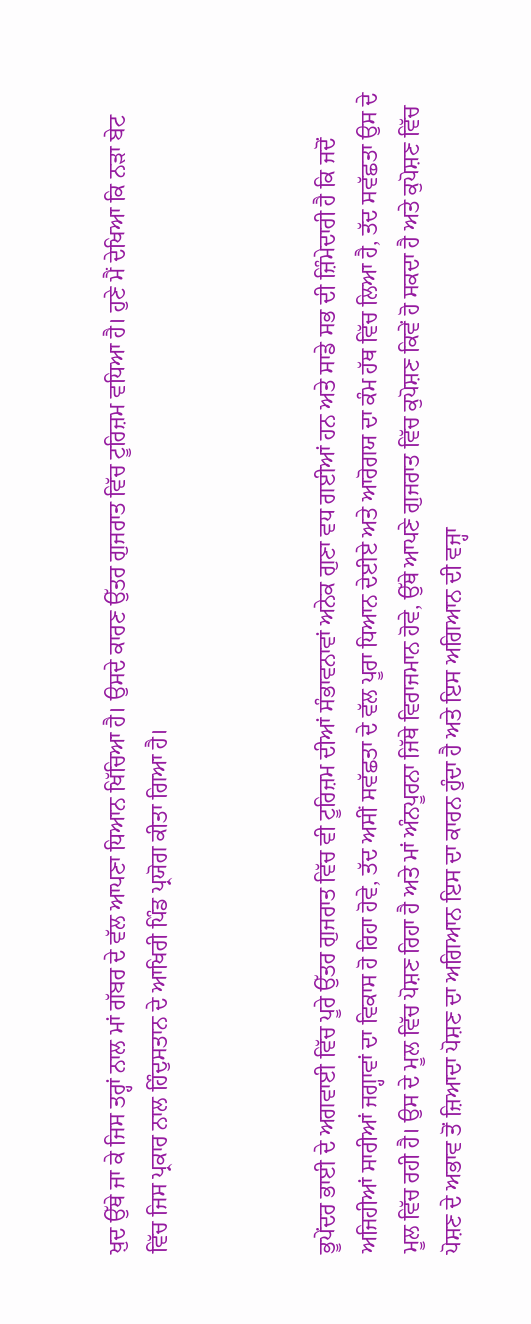ਖ਼ੁਦ ਉੱਥੇ ਜਾ ਕੇ ਜਿਸ ਤਰ੍ਹਾਂ ਨਾਲ ਮਾਂ ਗੱਬਰ ਦੇ ਵੱਲ ਆਪਣਾ ਧਿਆਨ ਖਿੱਚਿਆ ਹੈ। ਉਸਦੇ ਕਾਰਣ ਉੱਤਰ ਗੁਜਰਾਤ ਵਿੱਚ ਟੂਰਿਜ਼ਮ ਵਧਿਆ ਹੈ। ਹੁਣੇ ਮੈਂ ਦੇਖਿਆ ਕਿ ਨੜਾ ਬੇਟ ਵਿੱਚ ਜਿਸ ਪ੍ਰਕਾਰ ਨਾਲ ਹਿੰਦੁਸਤਾਨ ਦੇ ਆਖਿਰੀ ਪਿੰਡ ਪ੍ਰਯੋਗ ਕੀਤਾ ਗਿਆ ਹੈ।



ਭੂਪੇਂਦਰ ਭਾਈ ਦੇ ਅਗਵਾਈ ਵਿੱਚ ਪੂਰੇ ਉੱਤਰ ਗੁਜਰਾਤ ਵਿੱਚ ਵੀ ਟੂਰਿਜ਼ਮ ਦੀਆਂ ਸੰਭਾਵਨਾਵਾਂ ਅਨੇਕ ਗੁਣਾ ਵਧ ਗਈਆਂ ਹਨ ਅਤੇ ਸਾਡੇ ਸਭ ਦੀ ਜ਼ਿੰਮੇਦਾਰੀ ਹੈ ਕਿ ਜਦੋਂ ਅਜਿਹੀਆਂ ਸਾਰੀਆਂ ਜਗ੍ਹਾਵਾਂ ਦਾ ਵਿਕਾਸ ਹੋ ਰਿਹਾ ਹੋਵੇ, ਤੱਦ ਅਸੀਂ ਸਵੱਛਤਾ ਦੇ ਵੱਲ ਪੂਰਾ ਧਿਆਨ ਦੇਈਏ ਅਤੇ ਆਰੋਗਯ ਦਾ ਕੰਮ ਹੱਥ ਵਿੱਚ ਲਿਆ ਹੈ, ਤੱਦ ਸਵੱਛਤਾ ਉਸ ਦੇ ਮੂਲ ਵਿੱਚ ਰਹੀ ਹੈ। ਉਸ ਦੇ ਮੂਲ ਵਿੱਚ ਪੋਸ਼ਣ ਰਿਹਾ ਹੈ ਅਤੇ ਮਾਂ ਅੰਨਪੂਰਨਾ ਜਿੱਥੇ ਵਿਰਾਜਮਾਨ ਹੋਵੇ, ਉੱਥੇ ਆਪਣੇ ਗੁਜਰਾਤ ਵਿੱਚ ਕੁਪੋਸ਼ਣ ਕਿਵੇਂ ਹੋ ਸਕਦਾ ਹੈ ਅਤੇ ਕੁਪੋਸ਼ਣ ਵਿੱਚ ਪੋਸ਼ਣ ਦੇ ਅਭਾਵ ਤੋਂ ਜ਼ਿਆਦਾ ਪੋਸ਼ਣ ਦਾ ਅਗਿਆਨ ਇਸ ਦਾ ਕਾਰਨ ਹੁੰਦਾ ਹੈ ਅਤੇ ਇਸ ਅਗਿਆਨ ਦੀ ਵਜ੍ਹਾ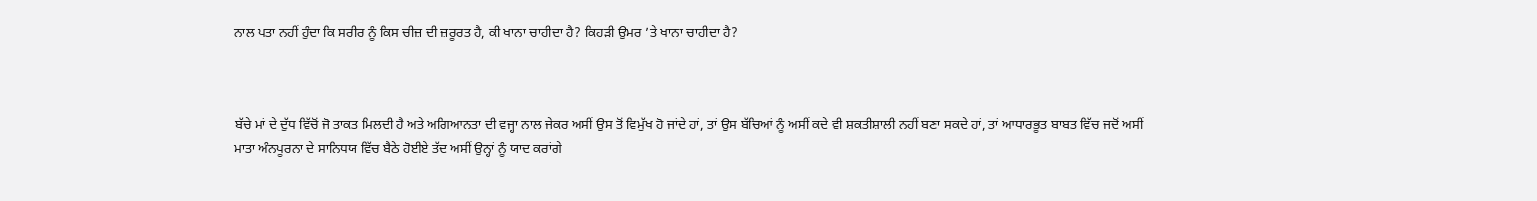ਨਾਲ ਪਤਾ ਨਹੀਂ ਹੁੰਦਾ ਕਿ ਸਰੀਰ ਨੂੰ ਕਿਸ ਚੀਜ਼ ਦੀ ਜ਼ਰੂਰਤ ਹੈ, ਕੀ ਖਾਨਾ ਚਾਹੀਦਾ ਹੈ? ਕਿਹੜੀ ਉਮਰ ’ਤੇ ਖਾਨਾ ਚਾਹੀਦਾ ਹੈ?



ਬੱਚੇ ਮਾਂ ਦੇ ਦੁੱਧ ਵਿੱਚੋਂ ਜੋ ਤਾਕਤ ਮਿਲਦੀ ਹੈ ਅਤੇ ਅਗਿਆਨਤਾ ਦੀ ਵਜ੍ਹਾ ਨਾਲ ਜੇਕਰ ਅਸੀਂ ਉਸ ਤੋਂ ਵਿਮੁੱਖ ਹੋ ਜਾਂਦੇ ਹਾਂ, ਤਾਂ ਉਸ ਬੱਚਿਆਂ ਨੂੰ ਅਸੀਂ ਕਦੇ ਵੀ ਸ਼ਕਤੀਸ਼ਾਲੀ ਨਹੀਂ ਬਣਾ ਸਕਦੇ ਹਾਂ, ਤਾਂ ਆਧਾਰਭੂਤ ਬਾਬਤ ਵਿੱਚ ਜਦੋਂ ਅਸੀਂ ਮਾਤਾ ਅੰਨਪੂਰਨਾ ਦੇ ਸਾਨਿਧਯ ਵਿੱਚ ਬੈਠੇ ਹੋਈਏ ਤੱਦ ਅਸੀਂ ਉਨ੍ਹਾਂ ਨੂੰ ਯਾਦ ਕਰਾਂਗੇ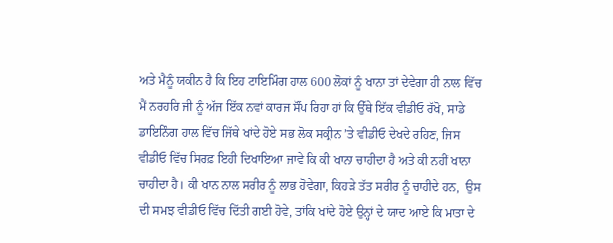ਅਤੇ ਮੈਨੂੰ ਯਕੀਨ ਹੈ ਕਿ ਇਹ ਟਾਇਮਿੰਗ ਹਾਲ 600 ਲੋਕਾਂ ਨੂੰ ਖਾਨਾ ਤਾਂ ਦੇਵੇਗਾ ਹੀ ਨਾਲ ਵਿੱਚ ਮੈਂ ਨਰਹਰਿ ਜੀ ਨੂੰ ਅੱਜ ਇੱਕ ਨਵਾਂ ਕਾਰਜ ਸੌਂਪ ਰਿਹਾ ਹਾਂ ਕਿ ਉੱਥੇ ਇੱਕ ਵੀਡੀਓ ਰੱਖੋ, ਸਾਡੇ ਡਾਇਨਿੰਗ ਹਾਲ ਵਿੱਚ ਜਿੱਥੇ ਖਾਂਦੇ ਹੋਏ ਸਭ ਲੋਕ ਸਕ੍ਰੀਨ ’ਤੇ ਵੀਡੀਓ ਦੇਖਦੇ ਰਹਿਣ, ਜਿਸ ਵੀਡੀਓ ਵਿੱਚ ਸਿਰਫ਼ ਇਹੀ ਦਿਖਾਇਆ ਜਾਵੇ ਕਿ ਕੀ ਖਾਨਾ ਚਾਹੀਦਾ ਹੈ ਅਤੇ ਕੀ ਨਹੀਂ ਖਾਨਾ ਚਾਹੀਦਾ ਹੈ। ਕੀ ਖਾਨ ਨਾਲ ਸਰੀਰ ਨੂੰ ਲਾਭ ਹੋਵੇਗਾ, ਕਿਹੜੇ ਤੱਤ ਸਰੀਰ ਨੂੰ ਚਾਹੀਦੇ ਹਨ,  ਉਸ ਦੀ ਸਮਝ ਵੀਡੀਓ ਵਿੱਚ ਦਿੱਤੀ ਗਈ ਹੋਵੇ, ਤਾਂਕਿ ਖਾਂਦੇ ਹੋਏ ਉਨ੍ਹਾਂ ਦੇ ਯਾਦ ਆਏ ਕਿ ਮਾਤਾ ਦੇ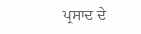ਪ੍ਰਸਾਦ ਦੇ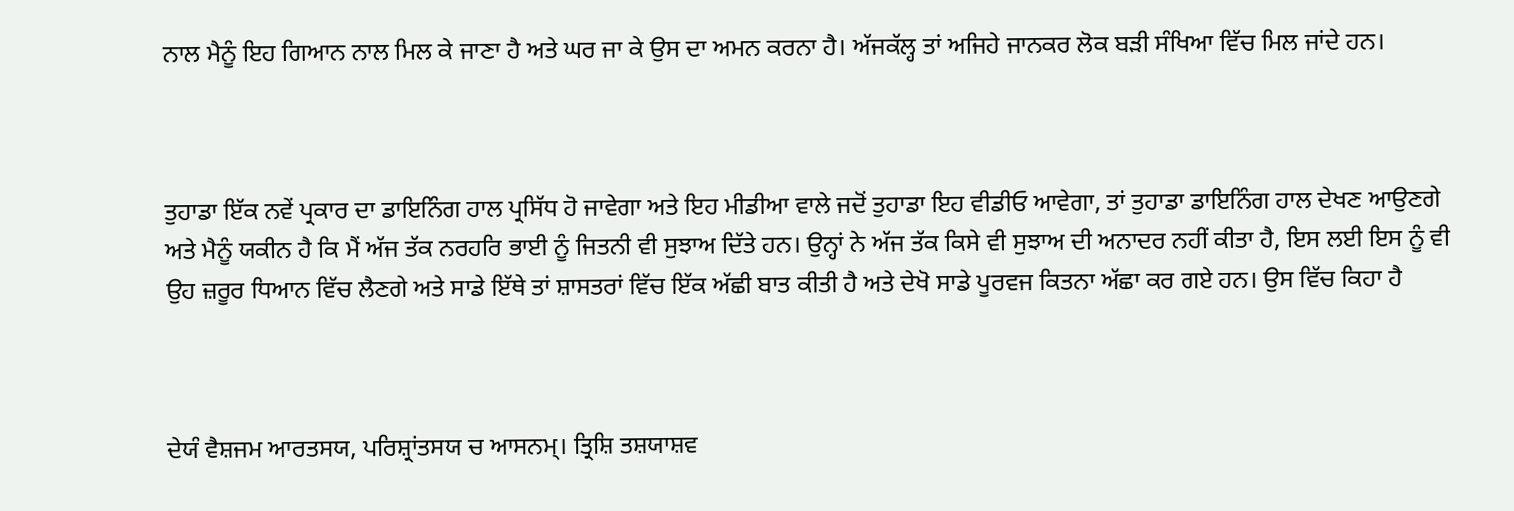ਨਾਲ ਮੈਨੂੰ ਇਹ ਗਿਆਨ ਨਾਲ ਮਿਲ ਕੇ ਜਾਣਾ ਹੈ ਅਤੇ ਘਰ ਜਾ ਕੇ ਉਸ ਦਾ ਅਮਨ ਕਰਨਾ ਹੈ। ਅੱਜਕੱਲ੍ਹ ਤਾਂ ਅਜਿਹੇ ਜਾਨਕਰ ਲੋਕ ਬੜੀ ਸੰਖਿਆ ਵਿੱਚ ਮਿਲ ਜਾਂਦੇ ਹਨ।



ਤੁਹਾਡਾ ਇੱਕ ਨਵੇਂ ਪ੍ਰਕਾਰ ਦਾ ਡਾਇਨਿੰਗ ਹਾਲ ਪ੍ਰਸਿੱਧ ਹੋ ਜਾਵੇਗਾ ਅਤੇ ਇਹ ਮੀਡੀਆ ਵਾਲੇ ਜਦੋਂ ਤੁਹਾਡਾ ਇਹ ਵੀਡੀਓ ਆਵੇਗਾ, ਤਾਂ ਤੁਹਾਡਾ ਡਾਇਨਿੰਗ ਹਾਲ ਦੇਖਣ ਆਉਣਗੇ ਅਤੇ ਮੈਨੂੰ ਯਕੀਨ ਹੈ ਕਿ ਮੈਂ ਅੱਜ ਤੱਕ ਨਰਹਰਿ ਭਾਈ ਨੂੰ ਜਿਤਨੀ ਵੀ ਸੁਝਾਅ ਦਿੱਤੇ ਹਨ। ਉਨ੍ਹਾਂ ਨੇ ਅੱਜ ਤੱਕ ਕਿਸੇ ਵੀ ਸੁਝਾਅ ਦੀ ਅਨਾਦਰ ਨਹੀਂ ਕੀਤਾ ਹੈ, ਇਸ ਲਈ ਇਸ ਨੂੰ ਵੀ ਉਹ ਜ਼ਰੂਰ ਧਿਆਨ ਵਿੱਚ ਲੈਣਗੇ ਅਤੇ ਸਾਡੇ ਇੱਥੇ ਤਾਂ ਸ਼ਾਸਤਰਾਂ ਵਿੱਚ ਇੱਕ ਅੱਛੀ ਬਾਤ ਕੀਤੀ ਹੈ ਅਤੇ ਦੇਖੋ ਸਾਡੇ ਪੂਰਵਜ ਕਿਤਨਾ ਅੱਛਾ ਕਰ ਗਏ ਹਨ। ਉਸ ਵਿੱਚ ਕਿਹਾ ਹੈ



ਦੇਯੰ ਵੈਸ਼ਜਮ ਆਰਤਸਯ, ਪਰਿਸ਼੍ਰਾਂਤਸਯ ਚ ਆਸਨਮ੍। ਤ੍ਰਿਸ਼ਿ ਤਸ਼ਯਾਸ਼ਵ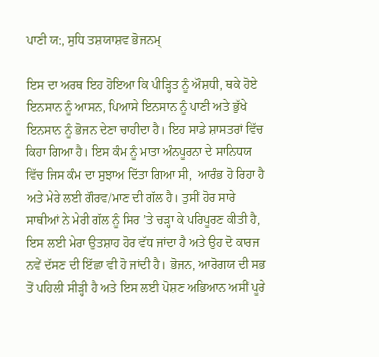ਪਾਣੀ ਯ:, ਸੁਧਿ ਤਸ਼ਯਾਸ਼ਵ ਭੋਜਨਮ੍

ਇਸ ਦਾ ਅਰਥ ਇਹ ਹੋਇਆ ਕਿ ਪੀੜ੍ਹਿਤ ਨੂੰ ਔਸ਼ਧੀ, ਥਕੇ ਹੋਏ ਇਨਸਾਨ ਨੂੰ ਆਸਨ, ਪਿਆਸੇ ਇਨਸਾਨ ਨੂੰ ਪਾਣੀ ਅਤੇ ਭੁੱਖੇ ਇਨਸਾਨ ਨੂੰ ਭੋਜਨ ਦੇਣਾ ਚਾਹੀਦਾ ਹੈ। ਇਹ ਸਾਡੇ ਸ਼ਾਸਤਰਾਂ ਵਿੱਚ ਕਿਹਾ ਗਿਆ ਹੈ। ਇਸ ਕੰਮ ਨੂੰ ਮਾਤਾ ਅੰਨਪੂਰਨਾ ਦੇ ਸਾਨਿਧਯ ਵਿੱਚ ਜਿਸ ਕੰਮ ਦਾ ਸੁਝਾਅ ਦਿੱਤਾ ਗਿਆ ਸੀ,  ਆਰੰਭ ਹੋ ਰਿਹਾ ਹੈ ਅਤੇ ਮੇਰੇ ਲਈ ਗੌਰਵ/ਮਾਣ ਦੀ ਗੱਲ ਹੈ। ਤੁਸੀਂ ਹੋਰ ਸਾਰੇ ਸਾਥੀਆਂ ਨੇ ਮੇਰੀ ਗੱਲ ਨੂੰ ਸਿਰ ’ਤੇ ਚੜ੍ਹਾ ਕੇ ਪਰਿਪੂਰਣ ਕੀਤੀ ਹੈ, ਇਸ ਲਈ ਮੇਰਾ ਉਤਸ਼ਾਹ ਹੋਰ ਵੱਧ ਜਾਂਦਾ ਹੈ ਅਤੇ ਉਹ ਦੋ ਕਾਰਜ ਨਵੇਂ ਦੱਸਣ ਦੀ ਇੱਛਾ ਵੀ ਹੋ ਜਾਂਦੀ ਹੈ। ਭੋਜਨ, ਆਰੋਗਯ ਦੀ ਸਭ ਤੋਂ ਪਹਿਲੀ ਸੀੜ੍ਹੀ ਹੈ ਅਤੇ ਇਸ ਲਈ ਪੋਸ਼ਣ ਅਭਿਆਨ ਅਸੀਂ ਪੂਰੇ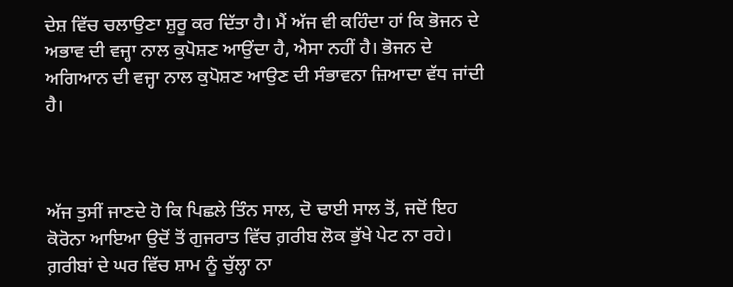ਦੇਸ਼ ਵਿੱਚ ਚਲਾਉਣਾ ਸ਼ੁਰੂ ਕਰ ਦਿੱਤਾ ਹੈ। ਮੈਂ ਅੱਜ ਵੀ ਕਹਿੰਦਾ ਹਾਂ ਕਿ ਭੋਜਨ ਦੇ ਅਭਾਵ ਦੀ ਵਜ੍ਹਾ ਨਾਲ ਕੁਪੋਸ਼ਣ ਆਉਂਦਾ ਹੈ, ਐਸਾ ਨਹੀਂ ਹੈ। ਭੋਜਨ ਦੇ ਅਗਿਆਨ ਦੀ ਵਜ੍ਹਾ ਨਾਲ ਕੁਪੋਸ਼ਣ ਆਉਣ ਦੀ ਸੰਭਾਵਨਾ ਜ਼ਿਆਦਾ ਵੱਧ ਜਾਂਦੀ ਹੈ।



ਅੱਜ ਤੁਸੀਂ ਜਾਣਦੇ ਹੋ ਕਿ ਪਿਛਲੇ ਤਿੰਨ ਸਾਲ, ਦੋ ਢਾਈ ਸਾਲ ਤੋਂ, ਜਦੋਂ ਇਹ ਕੋਰੋਨਾ ਆਇਆ ਉਦੋਂ ਤੋਂ ਗੁਜਰਾਤ ਵਿੱਚ ਗ਼ਰੀਬ ਲੋਕ ਭੁੱਖੇ ਪੇਟ ਨਾ ਰਹੇ। ਗ਼ਰੀਬਾਂ ਦੇ ਘਰ ਵਿੱਚ ਸ਼ਾਮ ਨੂੰ ਚੁੱਲ੍ਹਾ ਨਾ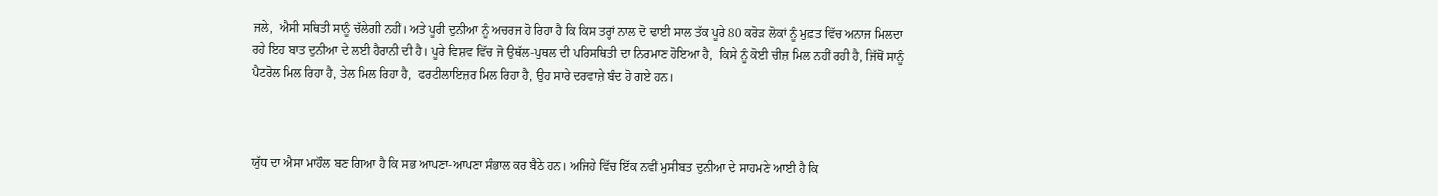ਜਲੇ,  ਐਸੀ ਸਥਿਤੀ ਸਾਨੂੰ ਚੱਲੇਗੀ ਨਹੀਂ। ਅਤੇ ਪੂਰੀ ਦੁਨੀਆ ਨੂੰ ਅਚਰਜ ਹੋ ਰਿਹਾ ਹੈ ਕਿ ਕਿਸ ਤਰ੍ਹਾਂ ਨਾਲ ਦੋ ਢਾਈ ਸਾਲ ਤੱਕ ਪੂਰੇ 80 ਕਰੋੜ ਲੋਕਾਂ ਨੂੰ ਮੁਫ਼ਤ ਵਿੱਚ ਅਨਾਜ ਮਿਲਦਾ ਰਹੇ ਇਹ ਬਾਤ ਦੁਨੀਆ ਦੇ ਲਈ ਹੈਰਾਨੀ ਦੀ ਹੈ। ਪੂਰੇ ਵਿਸ਼ਵ ਵਿੱਚ ਜੋ ਉਥੱਲ-ਪੁਥਲ ਦੀ ਪਰਿਸਥਿਤੀ ਦਾ ਨਿਰਮਾਣ ਹੋਇਆ ਹੈ,  ਕਿਸੇ ਨੂੰ ਕੋਈ ਚੀਜ਼ ਮਿਲ ਨਹੀਂ ਰਹੀ ਹੈ, ਜਿੱਥੋਂ ਸਾਨੂੰ ਪੈਟਰੋਲ ਮਿਲ ਰਿਹਾ ਹੈ, ਤੇਲ ਮਿਲ ਰਿਹਾ ਹੈ,  ਫਰਟੀਲਾਇਜ਼ਰ ਮਿਲ ਰਿਹਾ ਹੈ, ਉਹ ਸਾਰੇ ਦਰਵਾਜ਼ੇ ਬੰਦ ਹੋ ਗਏ ਹਨ।



ਯੁੱਧ ਦਾ ਐਸਾ ਮਾਹੌਲ ਬਣ ਗਿਆ ਹੈ ਕਿ ਸਭ ਆਪਣਾ-ਆਪਣਾ ਸੰਭਾਲ ਕਰ ਬੈਠੇ ਹਨ। ਅਜਿਹੇ ਵਿੱਚ ਇੱਕ ਨਵੀਂ ਮੁਸੀਬਤ ਦੁਨੀਆ ਦੇ ਸਾਹਮਣੇ ਆਈ ਹੈ ਕਿ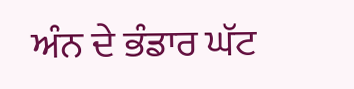ਅੰਨ ਦੇ ਭੰਡਾਰ ਘੱਟ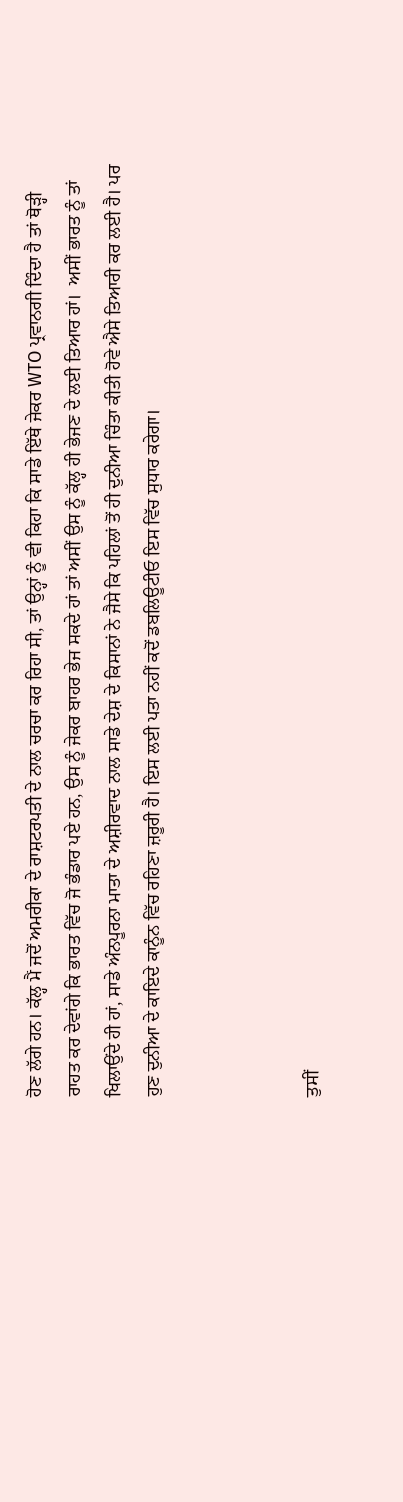ਹੋਣ ਲੱਗੇ ਹਨ। ਕੱਲ੍ਹ ਮੈਂ ਜਦੋਂ ਅਮਰੀਕਾ ਦੇ ਰਾਸ਼ਟਰਪਤੀ ਦੇ ਨਾਲ ਚਰਚਾ ਕਰ ਰਿਹਾ ਸੀ, ਤਾਂ ਉਨ੍ਹਾਂ ਨੂੰ ਵੀ ਕਿਹਾ ਕਿ ਸਾਡੇ ਇੱਥੇ ਜੇਕਰ WTO ਪ੍ਰਵਾਨਗੀ ਦਿੰਦਾ ਹੈ ਤਾਂ ਥੋੜ੍ਹੀ ਰਾਹਤ ਕਰ ਦੇਵਾਂਗੇ ਕਿ ਭਾਰਤ ਵਿੱਚ ਜੋ ਭੰਡਾਰ ਪਏ ਹਨ, ਉਸ ਨੂੰ ਜੇਕਰ ਬਾਹਰ ਭੇਜ ਸਕਦੇ ਹਾਂ ਤਾਂ ਅਸੀਂ ਉਸ ਨੂੰ ਕੱਲ੍ਹ ਹੀ ਭੇਜਣ ਦੇ ਲਈ ਤਿਆਰ ਹਾਂ।  ਅਸੀਂ ਭਾਰਤ ਨੂੰ ਤਾਂ ਖਿਲਾਉਂਦੇ ਹੀ ਹਾਂ, ਸਾਡੇ ਅੰਨਪੂਰਨਾ ਮਾਤਾ ਦੇ ਅਸ਼ੀਰਵਾਦ ਨਾਲ ਸਾਡੇ ਦੇਸ਼ ਦੇ ਕਿਸਾਨਾਂ ਨੇ ਜੈਸੇ ਕਿ ਪਹਿਲਾਂ ਤੋਂ ਹੀ ਦੁਨੀਆ ਚਿੰਤਾ ਕੀਤੀ ਹੋਵੇ ਐਸੇ ਤਿਆਰੀ ਕਰ ਲਈ ਹੈ। ਪਰ ਹੁਣ ਦੁਨੀਆ ਦੇ ਕਾਇਦੇ ਕਾਨੂੰਨ ਵਿੱਚ ਰਹਿਣਾ ਜ਼ਰੂਰੀ ਹੈ। ਇਸ ਲਈ ਪਤਾ ਨਹੀਂ ਕਦੋਂ ਡਬਲਿਊਟੀਓ ਇਸ ਵਿੱਚ ਸੁਧਾਰ ਕਰੇਗਾ।



ਤੁਸੀਂ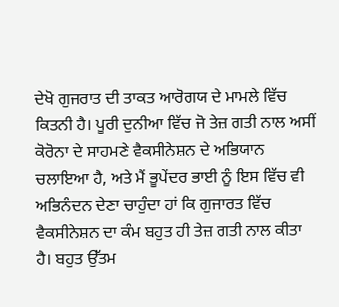ਦੇਖੋ ਗੁਜਰਾਤ ਦੀ ਤਾਕਤ ਆਰੋਗਯ ਦੇ ਮਾਮਲੇ ਵਿੱਚ ਕਿਤਨੀ ਹੈ। ਪੂਰੀ ਦੁਨੀਆ ਵਿੱਚ ਜੋ ਤੇਜ਼ ਗਤੀ ਨਾਲ ਅਸੀਂ ਕੋਰੋਨਾ ਦੇ ਸਾਹਮਣੇ ਵੈਕਸੀਨੇਸ਼ਨ ਦੇ ਅਭਿਯਾਨ ਚਲਾਇਆ ਹੈ, ਅਤੇ ਮੈਂ ਭੂਪੇਂਦਰ ਭਾਈ ਨੂੰ ਇਸ ਵਿੱਚ ਵੀ ਅਭਿਨੰਦਨ ਦੇਣਾ ਚਾਹੁੰਦਾ ਹਾਂ ਕਿ ਗੁਜਾਰਤ ਵਿੱਚ ਵੈਕਸੀਨੇਸ਼ਨ ਦਾ ਕੰਮ ਬਹੁਤ ਹੀ ਤੇਜ਼ ਗਤੀ ਨਾਲ ਕੀਤਾ ਹੈ। ਬਹੁਤ ਉੱਤਮ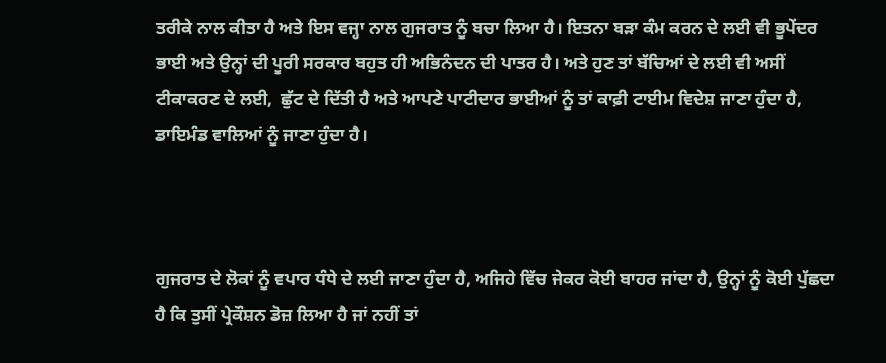ਤਰੀਕੇ ਨਾਲ ਕੀਤਾ ਹੈ ਅਤੇ ਇਸ ਵਜ੍ਹਾ ਨਾਲ ਗੁਜਰਾਤ ਨੂੰ ਬਚਾ ਲਿਆ ਹੈ। ਇਤਨਾ ਬੜਾ ਕੰਮ ਕਰਨ ਦੇ ਲਈ ਵੀ ਭੂਪੇਂਦਰ ਭਾਈ ਅਤੇ ਉਨ੍ਹਾਂ ਦੀ ਪੂਰੀ ਸਰਕਾਰ ਬਹੁਤ ਹੀ ਅਭਿਨੰਦਨ ਦੀ ਪਾਤਰ ਹੈ। ਅਤੇ ਹੁਣ ਤਾਂ ਬੱਚਿਆਂ ਦੇ ਲਈ ਵੀ ਅਸੀਂ ਟੀਕਾਕਰਣ ਦੇ ਲਈ,  ਛੁੱਟ ਦੇ ਦਿੱਤੀ ਹੈ ਅਤੇ ਆਪਣੇ ਪਾਟੀਦਾਰ ਭਾਈਆਂ ਨੂੰ ਤਾਂ ਕਾਫ਼ੀ ਟਾਈਮ ਵਿਦੇਸ਼ ਜਾਣਾ ਹੁੰਦਾ ਹੈ,  ਡਾਇਮੰਡ ਵਾਲਿਆਂ ਨੂੰ ਜਾਣਾ ਹੁੰਦਾ ਹੈ।



ਗੁਜਰਾਤ ਦੇ ਲੋਕਾਂ ਨੂੰ ਵਪਾਰ ਧੰਧੇ ਦੇ ਲਈ ਜਾਣਾ ਹੁੰਦਾ ਹੈ, ਅਜਿਹੇ ਵਿੱਚ ਜੇਕਰ ਕੋਈ ਬਾਹਰ ਜਾਂਦਾ ਹੈ, ਉਨ੍ਹਾਂ ਨੂੰ ਕੋਈ ਪੁੱਛਦਾ ਹੈ ਕਿ ਤੁਸੀਂ ਪ੍ਰੇਕੌਸ਼ਨ ਡੋਜ਼ ਲਿਆ ਹੈ ਜਾਂ ਨਹੀਂ ਤਾਂ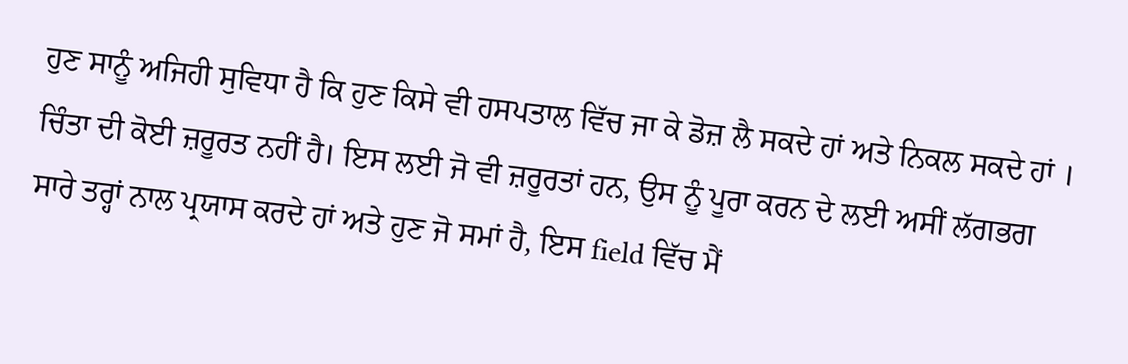ਹੁਣ ਸਾਨੂੰ ਅਜਿਹੀ ਸੁਵਿਧਾ ਹੈ ਕਿ ਹੁਣ ਕਿਸੇ ਵੀ ਹਸਪਤਾਲ ਵਿੱਚ ਜਾ ਕੇ ਡੋਜ਼ ਲੈ ਸਕਦੇ ਹਾਂ ਅਤੇ ਨਿਕਲ ਸਕਦੇ ਹਾਂ । ਚਿੰਤਾ ਦੀ ਕੋਈ ਜ਼ਰੂਰਤ ਨਹੀਂ ਹੈ। ਇਸ ਲਈ ਜੋ ਵੀ ਜ਼ਰੂਰਤਾਂ ਹਨ, ਉਸ ਨੂੰ ਪੂਰਾ ਕਰਨ ਦੇ ਲਈ ਅਸੀਂ ਲੱਗਭਗ ਸਾਰੇ ਤਰ੍ਹਾਂ ਨਾਲ ਪ੍ਰਯਾਸ ਕਰਦੇ ਹਾਂ ਅਤੇ ਹੁਣ ਜੋ ਸਮਾਂ ਹੈ, ਇਸ field ਵਿੱਚ ਮੈਂ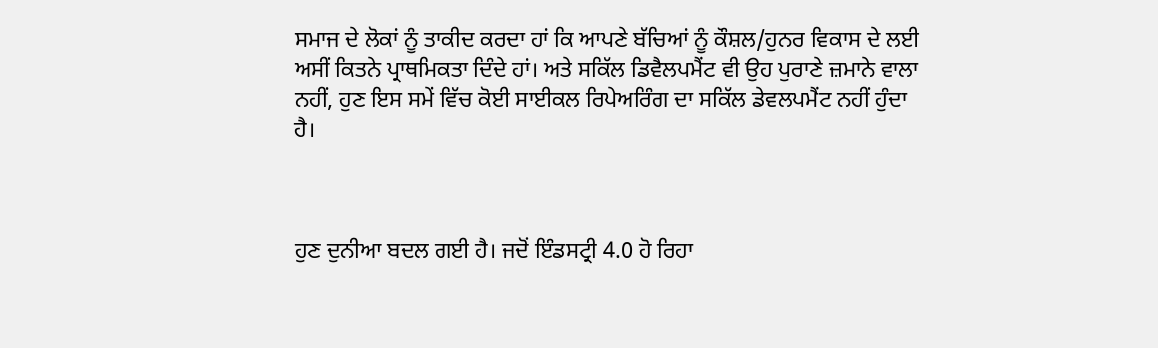ਸਮਾਜ ਦੇ ਲੋਕਾਂ ਨੂੰ ਤਾਕੀਦ ਕਰਦਾ ਹਾਂ ਕਿ ਆਪਣੇ ਬੱਚਿਆਂ ਨੂੰ ਕੌਸ਼ਲ/ਹੁਨਰ ਵਿਕਾਸ ਦੇ ਲਈ ਅਸੀਂ ਕਿਤਨੇ ਪ੍ਰਾਥਮਿਕਤਾ ਦਿੰਦੇ ਹਾਂ। ਅਤੇ ਸਕਿੱਲ ਡਿਵੈਲਪਮੈਂਟ ਵੀ ਉਹ ਪੁਰਾਣੇ ਜ਼ਮਾਨੇ ਵਾਲਾ ਨਹੀਂ, ਹੁਣ ਇਸ ਸਮੇਂ ਵਿੱਚ ਕੋਈ ਸਾਈਕਲ ਰਿਪੇਅਰਿੰਗ ਦਾ ਸਕਿੱਲ ਡੇਵਲਪਮੈਂਟ ਨਹੀਂ ਹੁੰਦਾ ਹੈ।



ਹੁਣ ਦੁਨੀਆ ਬਦਲ ਗਈ ਹੈ। ਜਦੋਂ ਇੰਡਸਟ੍ਰੀ 4.0 ਹੋ ਰਿਹਾ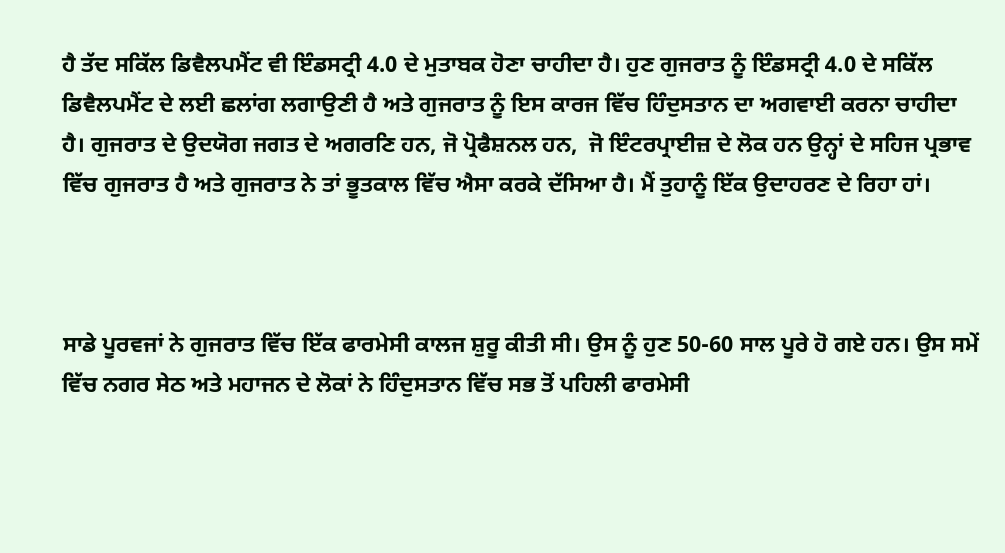ਹੈ ਤੱਦ ਸਕਿੱਲ ਡਿਵੈਲਪਮੈਂਟ ਵੀ ਇੰਡਸਟ੍ਰੀ 4.0 ਦੇ ਮੁਤਾਬਕ ਹੋਣਾ ਚਾਹੀਦਾ ਹੈ। ਹੁਣ ਗੁਜਰਾਤ ਨੂੰ ਇੰਡਸਟ੍ਰੀ 4.0 ਦੇ ਸਕਿੱਲ ਡਿਵੈਲਪਮੈਂਟ ਦੇ ਲਈ ਛਲਾਂਗ ਲਗਾਉਣੀ ਹੈ ਅਤੇ ਗੁਜਰਾਤ ਨੂੰ ਇਸ ਕਾਰਜ ਵਿੱਚ ਹਿੰਦੁਸਤਾਨ ਦਾ ਅਗਵਾਈ ਕਰਨਾ ਚਾਹੀਦਾ ਹੈ। ਗੁਜਰਾਤ ਦੇ ਉਦਯੋਗ ਜਗਤ ਦੇ ਅਗਰਣਿ ਹਨ, ਜੋ ਪ੍ਰੋਫੈਸ਼ਨਲ ਹਨ,  ਜੋ ਇੰਟਰਪ੍ਰਾਈਜ਼ ਦੇ ਲੋਕ ਹਨ ਉਨ੍ਹਾਂ ਦੇ ਸਹਿਜ ਪ੍ਰਭਾਵ ਵਿੱਚ ਗੁਜਰਾਤ ਹੈ ਅਤੇ ਗੁਜਰਾਤ ਨੇ ਤਾਂ ਭੂਤਕਾਲ ਵਿੱਚ ਐਸਾ ਕਰਕੇ ਦੱਸਿਆ ਹੈ। ਮੈਂ ਤੁਹਾਨੂੰ ਇੱਕ ਉਦਾਹਰਣ ਦੇ ਰਿਹਾ ਹਾਂ।



ਸਾਡੇ ਪੂਰਵਜਾਂ ਨੇ ਗੁਜਰਾਤ ਵਿੱਚ ਇੱਕ ਫਾਰਮੇਸੀ ਕਾਲਜ ਸ਼ੁਰੂ ਕੀਤੀ ਸੀ। ਉਸ ਨੂੰ ਹੁਣ 50-60 ਸਾਲ ਪੂਰੇ ਹੋ ਗਏ ਹਨ। ਉਸ ਸਮੇਂ ਵਿੱਚ ਨਗਰ ਸੇਠ ਅਤੇ ਮਹਾਜਨ ਦੇ ਲੋਕਾਂ ਨੇ ਹਿੰਦੁਸਤਾਨ ਵਿੱਚ ਸਭ ਤੋਂ ਪਹਿਲੀ ਫਾਰਮੇਸੀ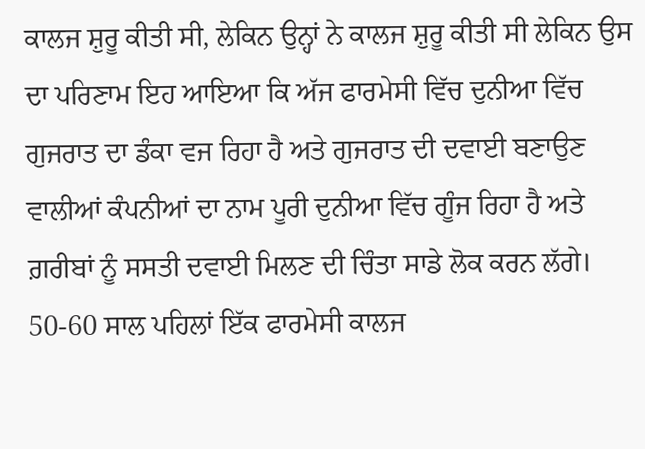ਕਾਲਜ ਸ਼ੁਰੂ ਕੀਤੀ ਸੀ, ਲੇਕਿਨ ਉਨ੍ਹਾਂ ਨੇ ਕਾਲਜ ਸ਼ੁਰੂ ਕੀਤੀ ਸੀ ਲੇਕਿਨ ਉਸ ਦਾ ਪਰਿਣਾਮ ਇਹ ਆਇਆ ਕਿ ਅੱਜ ਫਾਰਮੇਸੀ ਵਿੱਚ ਦੁਨੀਆ ਵਿੱਚ ਗੁਜਰਾਤ ਦਾ ਡੰਕਾ ਵਜ ਰਿਹਾ ਹੈ ਅਤੇ ਗੁਜਰਾਤ ਦੀ ਦਵਾਈ ਬਣਾਉਣ ਵਾਲੀਆਂ ਕੰਪਨੀਆਂ ਦਾ ਨਾਮ ਪੂਰੀ ਦੁਨੀਆ ਵਿੱਚ ਗੂੰਜ ਰਿਹਾ ਹੈ ਅਤੇ ਗ਼ਰੀਬਾਂ ਨੂੰ ਸਸਤੀ ਦਵਾਈ ਮਿਲਣ ਦੀ ਚਿੰਤਾ ਸਾਡੇ ਲੋਕ ਕਰਨ ਲੱਗੇ। 50-60 ਸਾਲ ਪਹਿਲਾਂ ਇੱਕ ਫਾਰਮੇਸੀ ਕਾਲਜ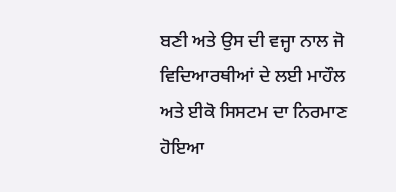ਬਣੀ ਅਤੇ ਉਸ ਦੀ ਵਜ੍ਹਾ ਨਾਲ ਜੋ ਵਿਦਿਆਰਥੀਆਂ ਦੇ ਲਈ ਮਾਹੌਲ ਅਤੇ ਈਕੋ ਸਿਸਟਮ ਦਾ ਨਿਰਮਾਣ ਹੋਇਆ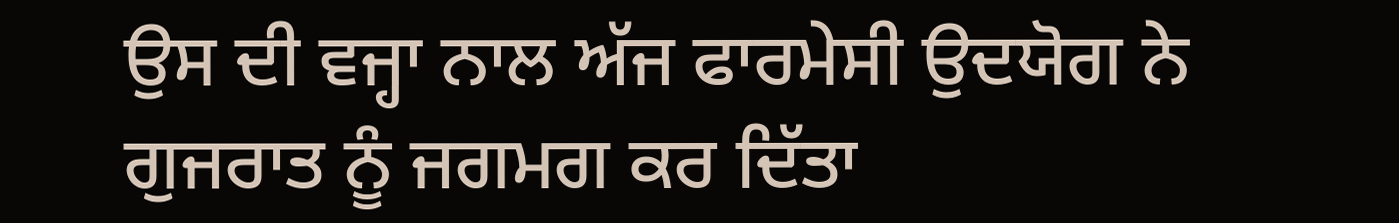ਉਸ ਦੀ ਵਜ੍ਹਾ ਨਾਲ ਅੱਜ ਫਾਰਮੇਸੀ ਉਦਯੋਗ ਨੇ ਗੁਜਰਾਤ ਨੂੰ ਜਗਮਗ ਕਰ ਦਿੱਤਾ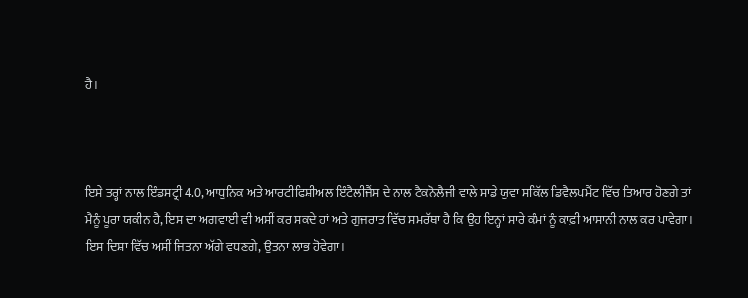ਹੈ।



ਇਸੇ ਤਰ੍ਹਾਂ ਨਾਲ ਇੰਡਸਟ੍ਰੀ 4.0, ਆਧੁਨਿਕ ਅਤੇ ਆਰਟੀਫਿਸ਼ੀਅਲ ਇੰਟੈਲੀਜੈਂਸ ਦੇ ਨਾਲ ਟੈਕਨੋਲੈਜੀ ਵਾਲੇ ਸਾਡੇ ਯੁਵਾ ਸਕਿੱਲ ਡਿਵੈਲਪਮੈਂਟ ਵਿੱਚ ਤਿਆਰ ਹੋਣਗੇ ਤਾਂ ਮੈਨੂੰ ਪੂਰਾ ਯਕੀਨ ਹੈ, ਇਸ ਦਾ ਅਗਵਾਈ ਵੀ ਅਸੀਂ ਕਰ ਸਕਦੇ ਹਾਂ ਅਤੇ ਗੁਜਰਾਤ ਵਿੱਚ ਸਮਰੱਥਾ ਹੈ ਕਿ ਉਹ ਇਨ੍ਹਾਂ ਸਾਰੇ ਕੰਮਾਂ ਨੂੰ ਕਾਫ਼ੀ ਆਸਾਨੀ ਨਾਲ ਕਰ ਪਾਵੇਗਾ। ਇਸ ਦਿਸ਼ਾ ਵਿੱਚ ਅਸੀਂ ਜਿਤਨਾ ਅੱਗੇ ਵਧਣਗੇ, ਉਤਨਾ ਲਾਭ ਹੋਵੇਗਾ।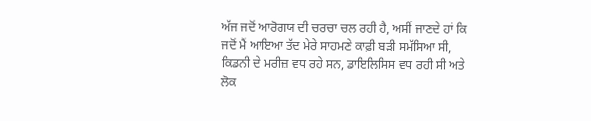ਅੱਜ ਜਦੋਂ ਆਰੋਗਯ ਦੀ ਚਰਚਾ ਚਲ ਰਹੀ ਹੈ, ਅਸੀਂ ਜਾਣਦੇ ਹਾਂ ਕਿ ਜਦੋਂ ਮੈਂ ਆਇਆ ਤੱਦ ਮੇਰੇ ਸਾਹਮਣੇ ਕਾਫ਼ੀ ਬੜੀ ਸਮੱਸਿਆ ਸੀ, ਕਿਡਨੀ ਦੇ ਮਰੀਜ਼ ਵਧ ਰਹੇ ਸਨ, ਡਾਇਲਿਸਿਸ ਵਧ ਰਹੀ ਸੀ ਅਤੇ ਲੋਕ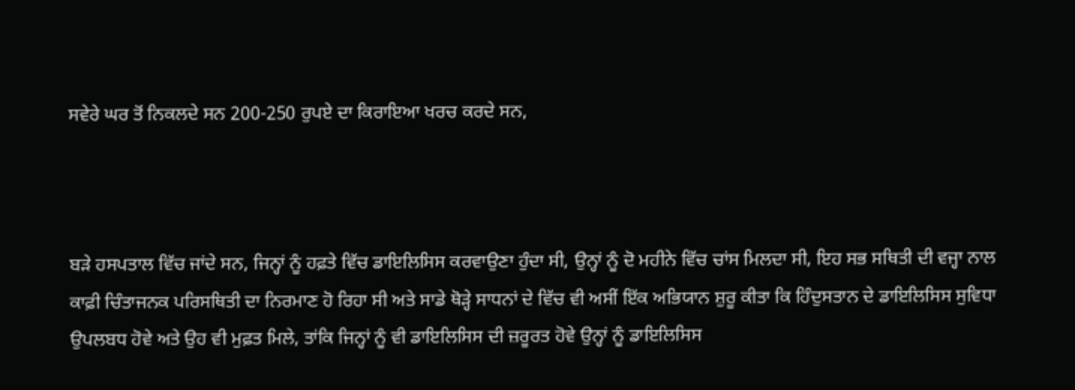ਸਵੇਰੇ ਘਰ ਤੋਂ ਨਿਕਲਦੇ ਸਨ 200-250 ਰੁਪਏ ਦਾ ਕਿਰਾਇਆ ਖਰਚ ਕਰਦੇ ਸਨ,



ਬੜੇ ਹਸਪਤਾਲ ਵਿੱਚ ਜਾਂਦੇ ਸਨ, ਜਿਨ੍ਹਾਂ ਨੂੰ ਹਫ਼ਤੇ ਵਿੱਚ ਡਾਇਲਿਸਿਸ ਕਰਵਾਉਣਾ ਹੁੰਦਾ ਸੀ, ਉਨ੍ਹਾਂ ਨੂੰ ਦੋ ਮਹੀਨੇ ਵਿੱਚ ਚਾਂਸ ਮਿਲਦਾ ਸੀ, ਇਹ ਸਭ ਸਥਿਤੀ ਦੀ ਵਜ੍ਹਾ ਨਾਲ ਕਾਫ਼ੀ ਚਿੰਤਾਜਨਕ ਪਰਿਸਥਿਤੀ ਦਾ ਨਿਰਮਾਣ ਹੋ ਰਿਹਾ ਸੀ ਅਤੇ ਸਾਡੇ ਥੋੜ੍ਹੇ ਸਾਧਨਾਂ ਦੇ ਵਿੱਚ ਵੀ ਅਸੀਂ ਇੱਕ ਅਭਿਯਾਨ ਸ਼ੁਰੂ ਕੀਤਾ ਕਿ ਹਿੰਦੁਸਤਾਨ ਦੇ ਡਾਇਲਿਸਿਸ ਸੁਵਿਧਾ ਉਪਲਬਧ ਹੋਵੇ ਅਤੇ ਉਹ ਵੀ ਮੁਫ਼ਤ ਮਿਲੇ, ਤਾਂਕਿ ਜਿਨ੍ਹਾਂ ਨੂੰ ਵੀ ਡਾਇਲਿਸਿਸ ਦੀ ਜ਼ਰੂਰਤ ਹੋਵੇ ਉਨ੍ਹਾਂ ਨੂੰ ਡਾਇਲਿਸਿਸ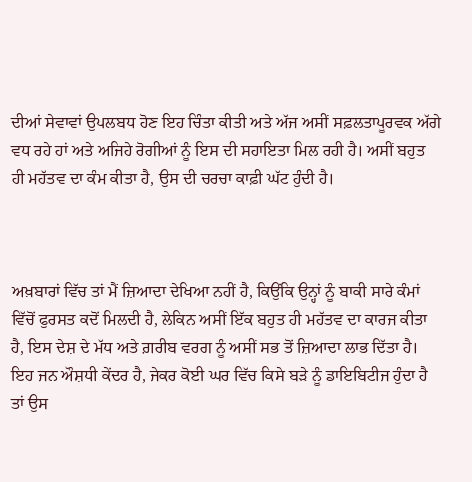ਦੀਆਂ ਸੇਵਾਵਾਂ ਉਪਲਬਧ ਹੋਣ ਇਹ ਚਿੰਤਾ ਕੀਤੀ ਅਤੇ ਅੱਜ ਅਸੀਂ ਸਫ਼ਲਤਾਪੂਰਵਕ ਅੱਗੇ ਵਧ ਰਹੇ ਹਾਂ ਅਤੇ ਅਜਿਹੇ ਰੋਗੀਆਂ ਨੂੰ ਇਸ ਦੀ ਸਹਾਇਤਾ ਮਿਲ ਰਹੀ ਹੈ। ਅਸੀਂ ਬਹੁਤ ਹੀ ਮਹੱਤਵ ਦਾ ਕੰਮ ਕੀਤਾ ਹੈ, ਉਸ ਦੀ ਚਰਚਾ ਕਾਫ਼ੀ ਘੱਟ ਹੁੰਦੀ ਹੈ।



ਅਖ਼ਬਾਰਾਂ ਵਿੱਚ ਤਾਂ ਮੈਂ ਜ਼ਿਆਦਾ ਦੇਖਿਆ ਨਹੀਂ ਹੈ, ਕਿਉਂਕਿ ਉਨ੍ਹਾਂ ਨੂੰ ਬਾਕੀ ਸਾਰੇ ਕੰਮਾਂ ਵਿੱਚੋਂ ਫੁਰਸਤ ਕਦੋਂ ਮਿਲਦੀ ਹੈ, ਲੇਕਿਨ ਅਸੀਂ ਇੱਕ ਬਹੁਤ ਹੀ ਮਹੱਤਵ ਦਾ ਕਾਰਜ ਕੀਤਾ ਹੈ, ਇਸ ਦੇਸ਼ ਦੇ ਮੱਧ ਅਤੇ ਗ਼ਰੀਬ ਵਰਗ ਨੂੰ ਅਸੀਂ ਸਭ ਤੋਂ ਜ਼ਿਆਦਾ ਲਾਭ ਦਿੱਤਾ ਹੈ। ਇਹ ਜਨ ਔਸ਼ਧੀ ਕੇਂਦਰ ਹੈ, ਜੇਕਰ ਕੋਈ ਘਰ ਵਿੱਚ ਕਿਸੇ ਬੜੇ ਨੂੰ ਡਾਇਬਿਟੀਜ ਹੁੰਦਾ ਹੈ ਤਾਂ ਉਸ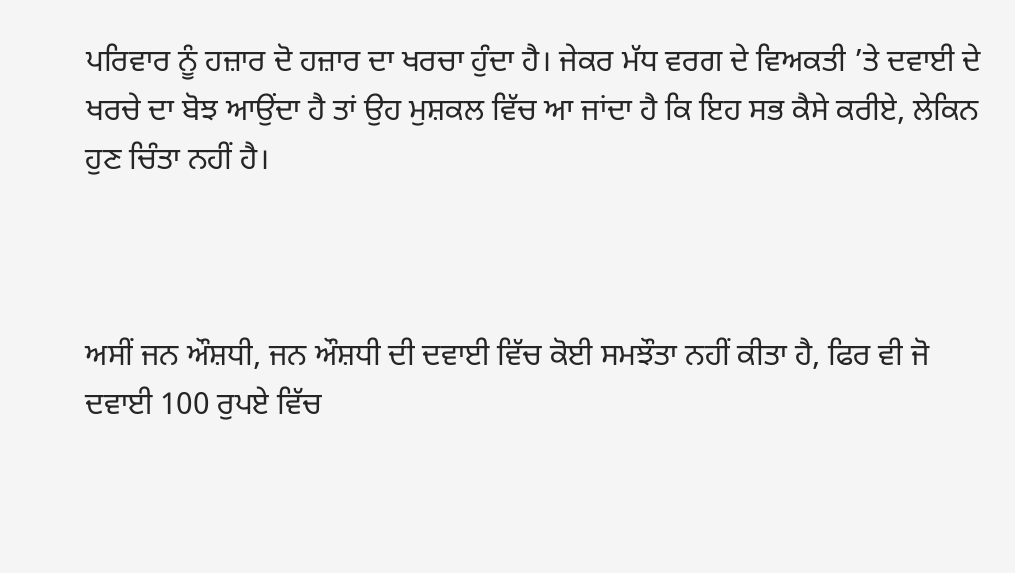ਪਰਿਵਾਰ ਨੂੰ ਹਜ਼ਾਰ ਦੋ ਹਜ਼ਾਰ ਦਾ ਖਰਚਾ ਹੁੰਦਾ ਹੈ। ਜੇਕਰ ਮੱਧ ਵਰਗ ਦੇ ਵਿਅਕਤੀ ’ਤੇ ਦਵਾਈ ਦੇ ਖਰਚੇ ਦਾ ਬੋਝ ਆਉਂਦਾ ਹੈ ਤਾਂ ਉਹ ਮੁਸ਼ਕਲ ਵਿੱਚ ਆ ਜਾਂਦਾ ਹੈ ਕਿ ਇਹ ਸਭ ਕੈਸੇ ਕਰੀਏ, ਲੇਕਿਨ ਹੁਣ ਚਿੰਤਾ ਨਹੀਂ ਹੈ।



ਅਸੀਂ ਜਨ ਔਸ਼ਧੀ, ਜਨ ਔਸ਼ਧੀ ਦੀ ਦਵਾਈ ਵਿੱਚ ਕੋਈ ਸਮਝੌਤਾ ਨਹੀਂ ਕੀਤਾ ਹੈ, ਫਿਰ ਵੀ ਜੋ ਦਵਾਈ 100 ਰੁਪਏ ਵਿੱਚ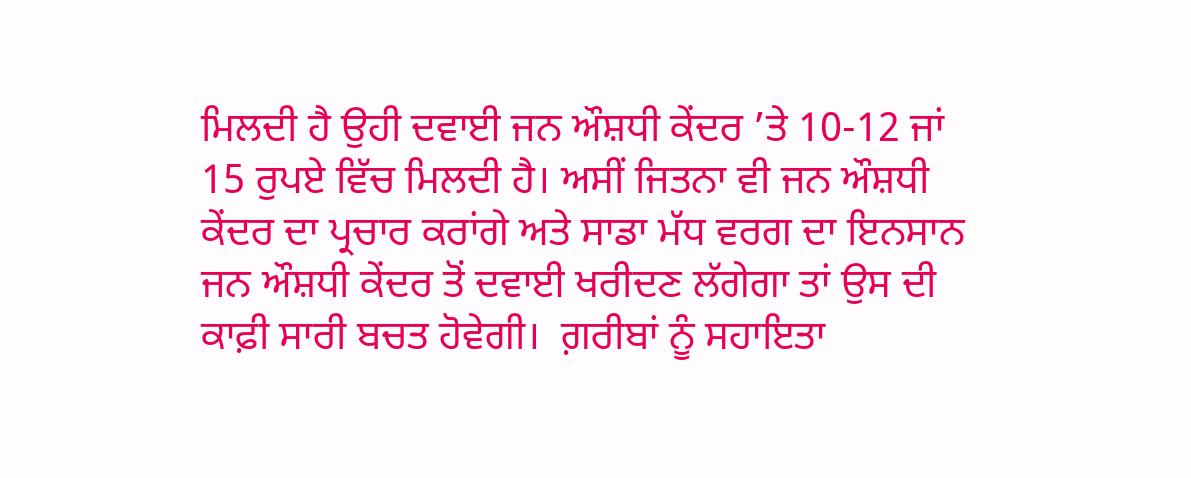ਮਿਲਦੀ ਹੈ ਉਹੀ ਦਵਾਈ ਜਨ ਔਸ਼ਧੀ ਕੇਂਦਰ ’ਤੇ 10-12 ਜਾਂ 15 ਰੁਪਏ ਵਿੱਚ ਮਿਲਦੀ ਹੈ। ਅਸੀਂ ਜਿਤਨਾ ਵੀ ਜਨ ਔਸ਼ਧੀ ਕੇਂਦਰ ਦਾ ਪ੍ਰਚਾਰ ਕਰਾਂਗੇ ਅਤੇ ਸਾਡਾ ਮੱਧ ਵਰਗ ਦਾ ਇਨਸਾਨ ਜਨ ਔਸ਼ਧੀ ਕੇਂਦਰ ਤੋਂ ਦਵਾਈ ਖਰੀਦਣ ਲੱਗੇਗਾ ਤਾਂ ਉਸ ਦੀ ਕਾਫ਼ੀ ਸਾਰੀ ਬਚਤ ਹੋਵੇਗੀ।  ਗ਼ਰੀਬਾਂ ਨੂੰ ਸਹਾਇਤਾ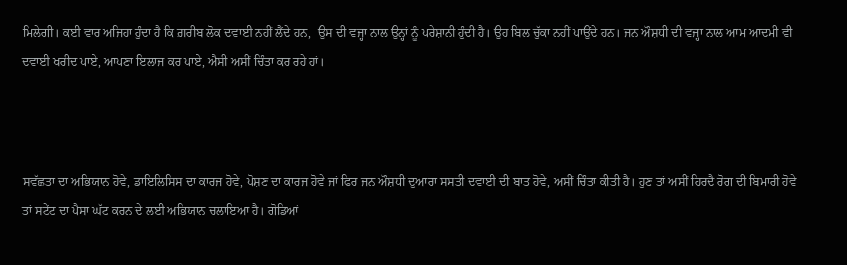ਮਿਲੇਗੀ। ਕਈ ਵਾਰ ਅਜਿਹਾ ਹੁੰਦਾ ਹੈ ਕਿ ਗ਼ਰੀਬ ਲੋਕ ਦਵਾਈ ਨਹੀਂ ਲੈਂਦੇ ਹਨ,  ਉਸ ਦੀ ਵਜ੍ਹਾ ਨਾਲ ਉਨ੍ਹਾਂ ਨੂੰ ਪਰੇਸ਼ਾਨੀ ਹੁੰਦੀ ਹੈ। ਉਹ ਬਿਲ ਚੁੱਕਾ ਨਹੀਂ ਪਾਉਂਦੇ ਹਨ। ਜਨ ਔਸ਼ਧੀ ਦੀ ਵਜ੍ਹਾ ਨਾਲ ਆਮ ਆਦਮੀ ਵੀ ਦਵਾਈ ਖਰੀਦ ਪਾਏ, ਆਪਣਾ ਇਲਾਜ ਕਰ ਪਾਏ, ਐਸੀ ਅਸੀਂ ਚਿੰਤਾ ਕਰ ਰਹੇ ਹਾਂ।



ਸਵੱਛਤਾ ਦਾ ਅਭਿਯਾਨ ਹੋਵੇ, ਡਾਇਲਿਸਿਸ ਦਾ ਕਾਰਜ ਹੋਵੇ, ਪੋਸ਼ਣ ਦਾ ਕਾਰਜ ਹੋਵੇ ਜਾਂ ਫਿਰ ਜਨ ਔਸ਼ਧੀ ਦੁਆਰਾ ਸਸਤੀ ਦਵਾਈ ਦੀ ਬਾਤ ਹੋਵੇ, ਅਸੀਂ ਚਿੰਤਾ ਕੀਤੀ ਹੈ। ਹੁਣ ਤਾਂ ਅਸੀਂ ਹਿਰਦੈ ਰੋਗ ਦੀ ਬਿਮਾਰੀ ਹੋਵੇ ਤਾਂ ਸਟੇਂਟ ਦਾ ਪੈਸਾ ਘੱਟ ਕਰਨ ਦੇ ਲਈ ਅਭਿਯਾਨ ਚਲਾਇਆ ਹੈ। ਗੋਡਿਆਂ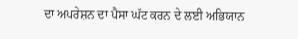ਦਾ ਅਪਰੇਸ਼ਨ ਦਾ ਪੈਸਾ ਘੱਟ ਕਰਨ ਦੇ ਲਈ ਅਭਿਯਾਨ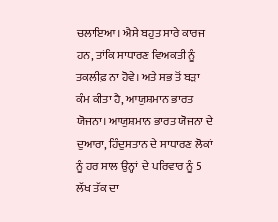ਚਲਾਇਆ। ਐਸੇ ਬਹੁਤ ਸਾਰੇ ਕਾਰਜ ਹਨ, ਤਾਂਕਿ ਸਾਧਾਰਣ ਵਿਅਕਤੀ ਨੂੰ ਤਕਲੀਫ਼ ਨਾ ਹੋਵੇ। ਅਤੇ ਸਭ ਤੋਂ ਬੜਾ ਕੰਮ ਕੀਤਾ ਹੈ, ਆਯੁਸ਼ਮਾਨ ਭਾਰਤ ਯੋਜਨਾ। ਆਯੁਸ਼ਮਾਨ ਭਾਰਤ ਯੋਜਨਾ ਦੇ ਦੁਆਰਾ, ਹਿੰਦੁਸਤਾਨ ਦੇ ਸਾਧਾਰਣ ਲੋਕਾਂ ਨੂੰ ਹਰ ਸਾਲ ਉਨ੍ਹਾਂ  ਦੇ ਪਰਿਵਾਰ ਨੂੰ 5 ਲੱਖ ਤੱਕ ਦਾ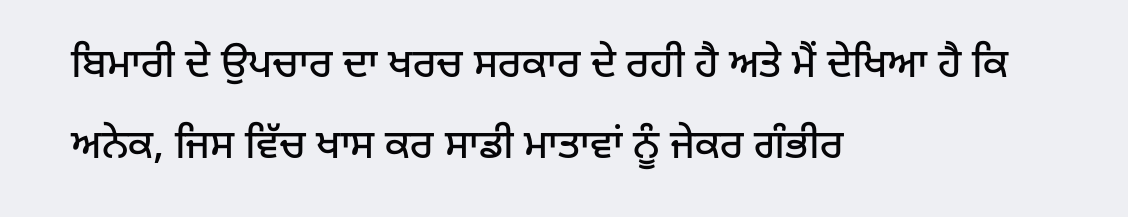ਬਿਮਾਰੀ ਦੇ ਉਪਚਾਰ ਦਾ ਖਰਚ ਸਰਕਾਰ ਦੇ ਰਹੀ ਹੈ ਅਤੇ ਮੈਂ ਦੇਖਿਆ ਹੈ ਕਿ ਅਨੇਕ, ਜਿਸ ਵਿੱਚ ਖਾਸ ਕਰ ਸਾਡੀ ਮਾਤਾਵਾਂ ਨੂੰ ਜੇਕਰ ਗੰਭੀਰ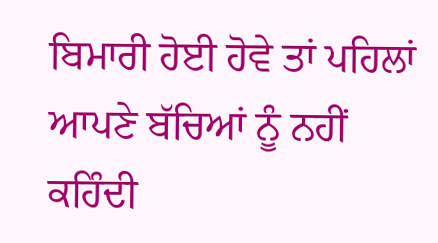ਬਿਮਾਰੀ ਹੋਈ ਹੋਵੇ ਤਾਂ ਪਹਿਲਾਂ ਆਪਣੇ ਬੱਚਿਆਂ ਨੂੰ ਨਹੀਂ ਕਹਿੰਦੀ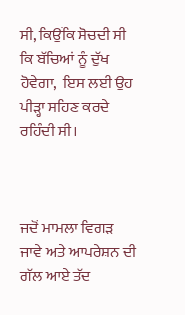ਸੀ, ਕਿਉਂਕਿ ਸੋਚਦੀ ਸੀ ਕਿ ਬੱਚਿਆਂ ਨੂੰ ਦੁੱਖ ਹੋਵੇਗਾ,  ਇਸ ਲਈ ਉਹ ਪੀੜ੍ਹਾ ਸਹਿਣ ਕਰਦੇ ਰਹਿੰਦੀ ਸੀ।



ਜਦੋਂ ਮਾਮਲਾ ਵਿਗੜ ਜਾਵੇ ਅਤੇ ਆਪਰੇਸ਼ਨ ਦੀ ਗੱਲ ਆਏ ਤੱਦ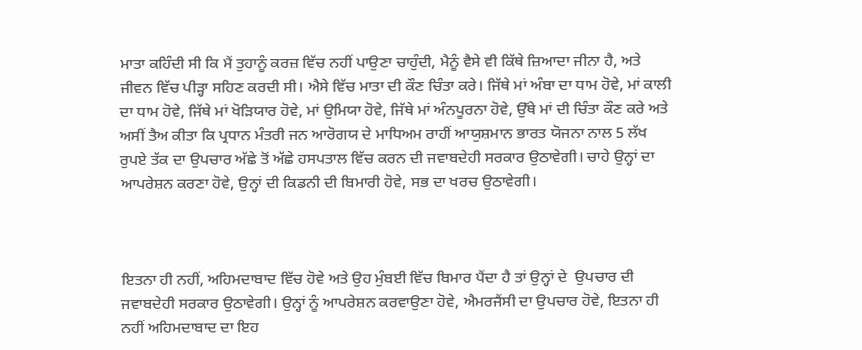ਮਾਤਾ ਕਹਿੰਦੀ ਸੀ ਕਿ ਮੈਂ ਤੁਹਾਨੂੰ ਕਰਜ਼ ਵਿੱਚ ਨਹੀਂ ਪਾਉਣਾ ਚਾਹੁੰਦੀ, ਮੈਨੂੰ ਵੈਸੇ ਵੀ ਕਿੱਥੇ ਜ਼ਿਆਦਾ ਜੀਨਾ ਹੈ, ਅਤੇ ਜੀਵਨ ਵਿੱਚ ਪੀੜ੍ਹਾ ਸਹਿਣ ਕਰਦੀ ਸੀ। ਐਸੇ ਵਿੱਚ ਮਾਤਾ ਦੀ ਕੌਣ ਚਿੰਤਾ ਕਰੇ। ਜਿੱਥੇ ਮਾਂ ਅੰਬਾ ਦਾ ਧਾਮ ਹੋਵੇ, ਮਾਂ ਕਾਲੀ ਦਾ ਧਾਮ ਹੋਵੇ, ਜਿੱਥੇ ਮਾਂ ਖੋੜਿਯਾਰ ਹੋਵੇ, ਮਾਂ ਉਮਿਯਾ ਹੋਵੇ, ਜਿੱਥੇ ਮਾਂ ਅੰਨਪੂਰਨਾ ਹੋਵੇ, ਉੱਥੇ ਮਾਂ ਦੀ ਚਿੰਤਾ ਕੌਣ ਕਰੇ ਅਤੇ ਅਸੀਂ ਤੈਅ ਕੀਤਾ ਕਿ ਪ੍ਰਧਾਨ ਮੰਤਰੀ ਜਨ ਆਰੋਗਯ ਦੇ ਮਾਧਿਅਮ ਰਾਹੀਂ ਆਯੁਸ਼ਮਾਨ ਭਾਰਤ ਯੋਜਨਾ ਨਾਲ 5 ਲੱਖ ਰੁਪਏ ਤੱਕ ਦਾ ਉਪਚਾਰ ਅੱਛੇ ਤੋਂ ਅੱਛੇ ਹਸਪਤਾਲ ਵਿੱਚ ਕਰਨ ਦੀ ਜਵਾਬਦੇਹੀ ਸਰਕਾਰ ਉਠਾਵੇਗੀ। ਚਾਹੇ ਉਨ੍ਹਾਂ ਦਾ ਆਪਰੇਸ਼ਨ ਕਰਣਾ ਹੋਵੇ, ਉਨ੍ਹਾਂ ਦੀ ਕਿਡਨੀ ਦੀ ਬਿਮਾਰੀ ਹੋਵੇ, ਸਭ ਦਾ ਖਰਚ ਉਠਾਵੇਗੀ।



ਇਤਨਾ ਹੀ ਨਹੀਂ, ਅਹਿਮਦਾਬਾਦ ਵਿੱਚ ਹੋਵੇ ਅਤੇ ਉਹ ਮੁੰਬਈ ਵਿੱਚ ਬਿਮਾਰ ਪੈਂਦਾ ਹੈ ਤਾਂ ਉਨ੍ਹਾਂ ਦੇ  ਉਪਚਾਰ ਦੀ ਜਵਾਬਦੇਹੀ ਸਰਕਾਰ ਉਠਾਵੇਗੀ। ਉਨ੍ਹਾਂ ਨੂੰ ਆਪਰੇਸ਼ਨ ਕਰਵਾਉਣਾ ਹੋਵੇ, ਐਮਰਜੈਂਸੀ ਦਾ ਉਪਚਾਰ ਹੋਵੇ, ਇਤਨਾ ਹੀ ਨਹੀਂ ਅਹਿਮਦਾਬਾਦ ਦਾ ਇਹ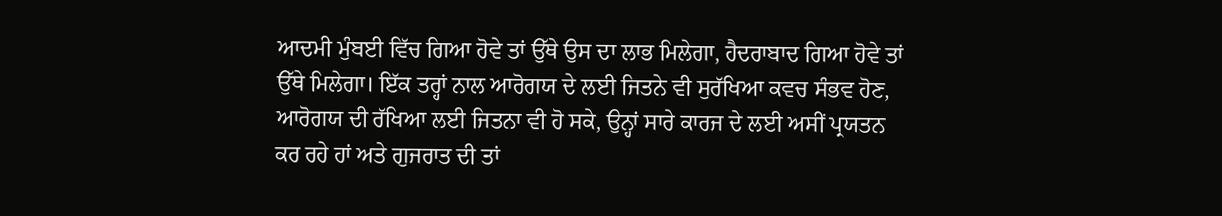ਆਦਮੀ ਮੁੰਬਈ ਵਿੱਚ ਗਿਆ ਹੋਵੇ ਤਾਂ ਉੱਥੇ ਉਸ ਦਾ ਲਾਭ ਮਿਲੇਗਾ, ਹੈਦਰਾਬਾਦ ਗਿਆ ਹੋਵੇ ਤਾਂ ਉੱਥੇ ਮਿਲੇਗਾ। ਇੱਕ ਤਰ੍ਹਾਂ ਨਾਲ ਆਰੋਗਯ ਦੇ ਲਈ ਜਿਤਨੇ ਵੀ ਸੁਰੱਖਿਆ ਕਵਚ ਸੰਭਵ ਹੋਣ, ਆਰੋਗਯ ਦੀ ਰੱਖਿਆ ਲਈ ਜਿਤਨਾ ਵੀ ਹੋ ਸਕੇ, ਉਨ੍ਹਾਂ ਸਾਰੇ ਕਾਰਜ ਦੇ ਲਈ ਅਸੀਂ ਪ੍ਰਯਤਨ ਕਰ ਰਹੇ ਹਾਂ ਅਤੇ ਗੁਜਰਾਤ ਦੀ ਤਾਂ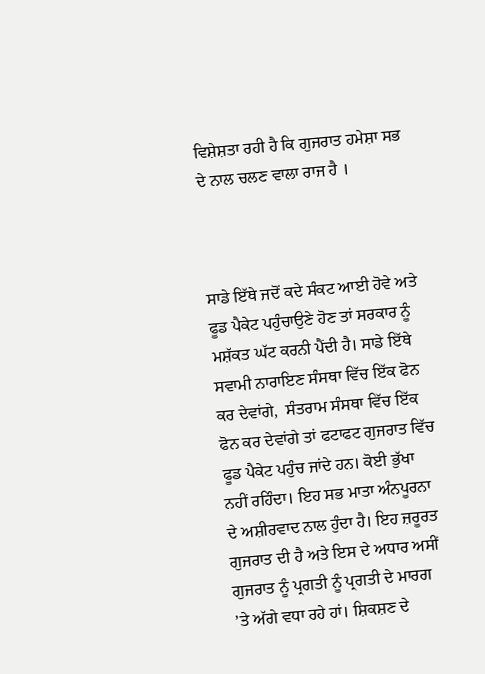ਵਿਸ਼ੇਸ਼ਤਾ ਰਹੀ ਹੈ ਕਿ ਗੁਜਰਾਤ ਹਮੇਸ਼ਾ ਸਭ ਦੇ ਨਾਲ ਚਲਣ ਵਾਲਾ ਰਾਜ ਹੈ ।



ਸਾਡੇ ਇੱਥੇ ਜਦੋਂ ਕਦੇ ਸੰਕਟ ਆਈ ਹੋਵੇ ਅਤੇ ਫੂਡ ਪੈਕੇਟ ਪਹੁੰਚਾਉਣੇ ਹੋਣ ਤਾਂ ਸਰਕਾਰ ਨੂੰ ਮਸ਼ੱਕਤ ਘੱਟ ਕਰਨੀ ਪੈਂਦੀ ਹੈ। ਸਾਡੇ ਇੱਥੇ ਸਵਾਮੀ ਨਾਰਾਇਣ ਸੰਸਥਾ ਵਿੱਚ ਇੱਕ ਫੋਨ ਕਰ ਦੇਵਾਂਗੇ,  ਸੰਤਰਾਮ ਸੰਸਥਾ ਵਿੱਚ ਇੱਕ ਫੋਨ ਕਰ ਦੇਵਾਂਗੇ ਤਾਂ ਫਟਾਫਟ ਗੁਜਰਾਤ ਵਿੱਚ ਫੂਡ ਪੈਕੇਟ ਪਹੁੰਚ ਜਾਂਦੇ ਹਨ। ਕੋਈ ਭੁੱਖਾ ਨਹੀਂ ਰਹਿੰਦਾ। ਇਹ ਸਭ ਮਾਤਾ ਅੰਨਪੂਰਨਾ ਦੇ ਅਸ਼ੀਰਵਾਦ ਨਾਲ ਹੁੰਦਾ ਹੈ। ਇਹ ਜ਼ਰੂਰਤ ਗੁਜਰਾਤ ਦੀ ਹੈ ਅਤੇ ਇਸ ਦੇ ਅਧਾਰ ਅਸੀਂ ਗੁਜਰਾਤ ਨੂੰ ਪ੍ਰਗਤੀ ਨੂੰ ਪ੍ਰਗਤੀ ਦੇ ਮਾਰਗ ’ਤੇ ਅੱਗੇ ਵਧਾ ਰਹੇ ਹਾਂ। ਸ਼ਿਕਸ਼ਣ ਦੇ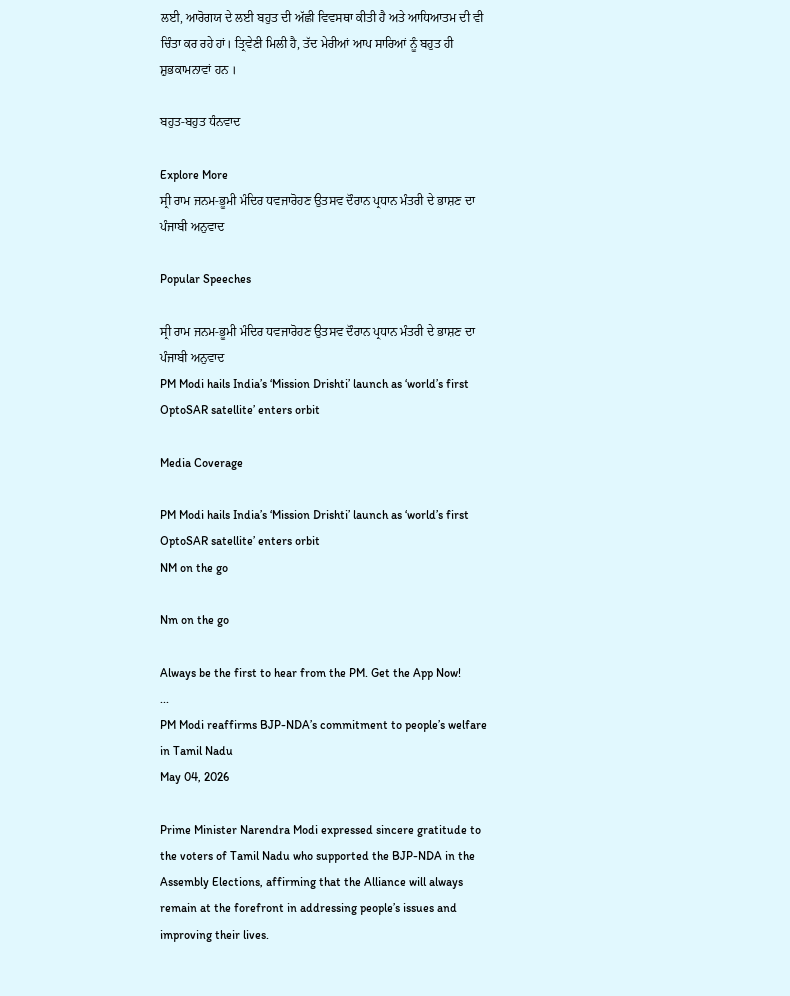ਲਈ, ਆਰੋਗਯ ਦੇ ਲਈ ਬਹੁਤ ਦੀ ਅੱਛੀ ਵਿਵਸਥਾ ਕੀਤੀ ਹੈ ਅਤੇ ਆਧਿਆਤਮ ਦੀ ਵੀ ਚਿੰਤਾ ਕਰ ਰਹੇ ਹਾਂ। ਤ੍ਰਿਵੇਣੀ ਮਿਲੀ ਹੈ, ਤੱਦ ਮੇਰੀਆਂ ਆਪ ਸਾਰਿਆਂ ਨੂੰ ਬਹੁਤ ਹੀ ਸ਼ੁਭਕਾਮਨਾਵਾਂ ਹਨ ।

ਬਹੁਤ-ਬਹੁਤ ਧੰਨਵਾਦ

Explore More
ਸ੍ਰੀ ਰਾਮ ਜਨਮ-ਭੂਮੀ ਮੰਦਿਰ ਧਵਜਾਰੋਹਣ ਉਤਸਵ ਦੌਰਾਨ ਪ੍ਰਧਾਨ ਮੰਤਰੀ ਦੇ ਭਾਸ਼ਣ ਦਾ ਪੰਜਾਬੀ ਅਨੁਵਾਦ

Popular Speeches

ਸ੍ਰੀ ਰਾਮ ਜਨਮ-ਭੂਮੀ ਮੰਦਿਰ ਧਵਜਾਰੋਹਣ ਉਤਸਵ ਦੌਰਾਨ ਪ੍ਰਧਾਨ ਮੰਤਰੀ ਦੇ ਭਾਸ਼ਣ ਦਾ ਪੰਜਾਬੀ ਅਨੁਵਾਦ
PM Modi hails India’s ‘Mission Drishti’ launch as ‘world’s first OptoSAR satellite’ enters orbit

Media Coverage

PM Modi hails India’s ‘Mission Drishti’ launch as ‘world’s first OptoSAR satellite’ enters orbit
NM on the go

Nm on the go

Always be the first to hear from the PM. Get the App Now!
...
PM Modi reaffirms BJP-NDA’s commitment to people’s welfare in Tamil Nadu
May 04, 2026

Prime Minister Narendra Modi expressed sincere gratitude to the voters of Tamil Nadu who supported the BJP-NDA in the Assembly Elections, affirming that the Alliance will always remain at the forefront in addressing people’s issues and improving their lives.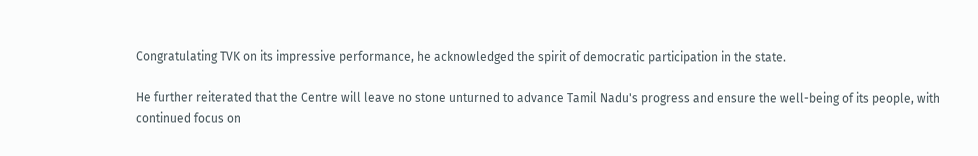Congratulating TVK on its impressive performance, he acknowledged the spirit of democratic participation in the state.

He further reiterated that the Centre will leave no stone unturned to advance Tamil Nadu's progress and ensure the well-being of its people, with continued focus on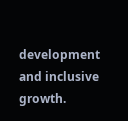development and inclusive growth.